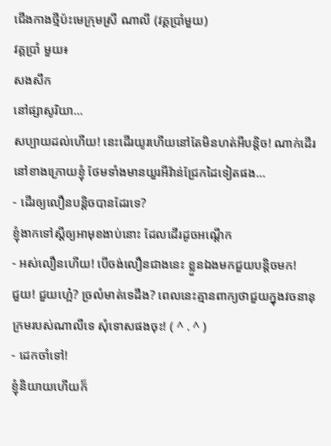ជើងកាងថ្មីប៉ះមេក្រុមស្រី ណាលី (វគ្គប្រាំមួយ)
វគ្គប្រាំ មួយ៖
សងសឹក
នៅផ្សាសូរិយា…
សប្បាយដល់ហើយ! នេះដើរយូរហើយនៅតែមិនហត់អីបន្តិច! ណាក់ដើរនៅខាងក្រោយខ្ញុំ ថែមទាំងមានយួរអីវ៉ាន់ជ្រែកដៃទៀតផង…
- ដើរឲ្យលឿនបន្តិចបានដែរទេ?
ខ្ញុំងាកទៅស្ដីឲ្យអាមុខងាប់នោះ ដែលដើរដូចអណ្ដើក
- អស់លឿនហើយ! បើចង់លឿនជាងនេះ ខ្លួនឯងមកជួយបន្តិចមក!
ជួយ! ជួយហ្អេ៎? ច្រលំមាត់ទេដឹង? ពេលនេះគ្មានពាក្យថាជួយក្នុងវចនានុក្រមរបស់ណាលីទេ សុំទោសផងចុះ! ( ^ . ^ )
- ដេកចាំទៅ!
ខ្ញុំនិយាយហើយក៏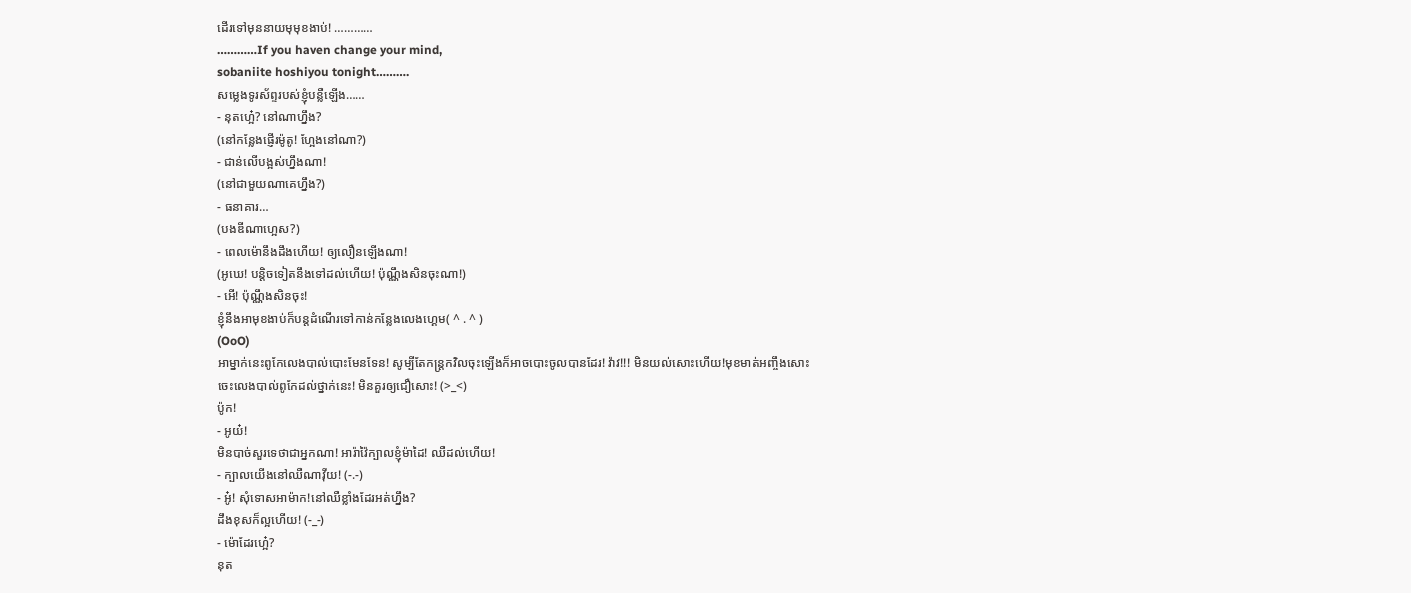ដើរទៅមុននាយមុមុខងាប់! …………
…………If you haven change your mind,
sobaniite hoshiyou tonight……….
សម្លេងទូរស័ព្ទរបស់ខ្ញុំបន្លឺឡើង……
- នុតហ្អេ៎? នៅណាហ្នឹង?
(នៅកន្លែងផ្ញើរម៉ូតូ! ហ្អែងនៅណា?)
- ជាន់លើបង្អស់ហ្នឹងណា!
(នៅជាមួយណាគេហ្នឹង?)
- ធនាគារ…
(បងឌីណាហ្អេស?)
- ពេលម៉ោនឹងដឹងហើយ! ឲ្យលឿនឡើងណា!
(អូឃេ! បន្តិចទៀតនឹងទៅដល់ហើយ! ប៉ុណ្ណឹងសិនចុះណា!)
- អើ! ប៉ុណ្ណឹងសិនចុះ!
ខ្ញុំនឹងអាមុខងាប់ក៏បន្តដំណើរទៅកាន់កន្លែងលេងហ្គេម( ^ . ^ )
(OoO)
អាម្នាក់នេះពូកែលេងបាល់បោះមែនទែន! សូម្បីតែកន្រ្តកវិលចុះឡើងក៏អាចបោះចូលបានដែរ! វ៉ាវ!!! មិនយល់សោះហើយ!មុខមាត់អញ្ចឹងសោះ ចេះលេងបាល់ពូកែដល់ថ្នាក់នេះ! មិនគួរឲ្យជឿសោះ! (>_<)
ប៉ូក!
- អូយ៎!
មិនបាច់សួរទេថាជាអ្នកណា! អារ៉ាវ៉ៃក្បាលខ្ញុំម៉ាដៃ! ឈឺដល់ហើយ!
- ក្បាលយើងនៅឈឺណាវ៉ីយ! (-.-)
- អូ៎! សុំទោសអាម៉ាក!នៅឈឺខ្លាំងដែរអត់ហ្នឹង?
ដឹងខុសក៏ល្អហើយ! (-_-)
- ម៉ោដែរហ្អេ៎?
នុត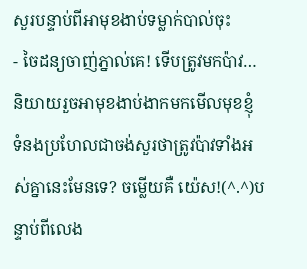សួរបន្ទាប់ពីអាមុខងាប់ទម្លាក់បាល់ចុះ
- ចៃដន្យចាញ់ភ្នាល់គេ! ទើបត្រូវមកប៉ាវ…
និយាយរួចអាមុខងាប់ងាកមកមើលមុខខ្ញុំ ទំនងប្រហែលជាចង់សួរថាត្រូវប៉ាវទាំងអស់គ្នានេះមែនទេ? ចម្លើយគឺ យ៉េស!(^.^)បន្ទាប់ពីលេង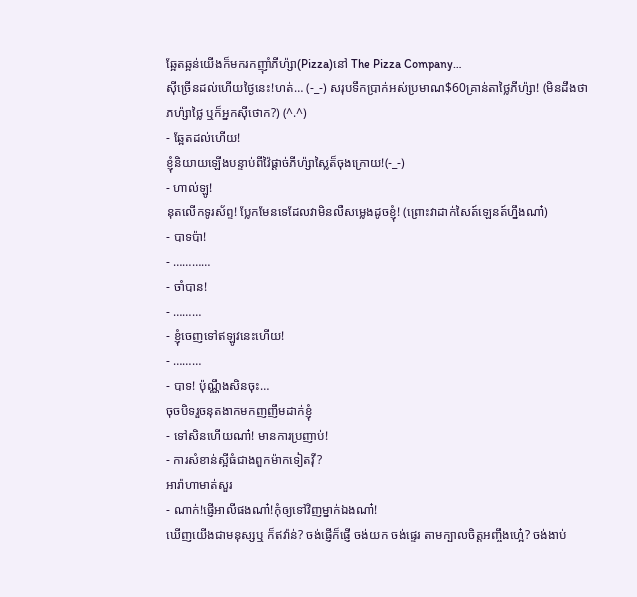ឆ្អែតឆ្អន់យើងក៏មករកញ៉ាំភីហ៉្សា(Pizza)នៅ The Pizza Company…
ស៊ីច្រើនដល់ហើយថ្ងៃនេះ!ហត់… (-_-) សរុបទឹកប្រាក់អស់ប្រមាណ$60គ្រាន់តាថ្លៃភីហ៉្សា! (មិនដឹងថាភហ៉្សាថ្លៃ ឬក៏អ្នកស៊ីថោក?) (^.^)
- ឆ្អែតដល់ហើយ!
ខ្ញុំនិយាយឡើងបន្ទាប់ពីវ៉ៃផ្ដាច់ភីហ៉្សាស្លៃត៏ចុងក្រោយ!(-_-)
- ហាល់ឡូ!
នុតលើកទូរស័ព្ទ! ប្លែកមែនទេដែលវាមិនលឺសម្លេងដូចខ្ញុំ! (ព្រោះវាដាក់សៃត៍ឡេនត៍ហ្នឹងណា៎)
- បាទប៉ា!
- …………
- ចាំបាន!
- ………
- ខ្ញុំចេញទៅឥឡូវនេះហើយ!
- ………
- បាទ! ប៉ុណ្ណឹងសិនចុះ…
ចុចបិទរួចនុតងាកមកញញឹមដាក់ខ្ញុំ
- ទៅសិនហើយណា៎! មានការប្រញាប់!
- ការសំខាន់ស្អីធំជាងពួកម៉ាកទៀតវ៉ី?
អារ៉ាហាមាត់សួរ
- ណាក់!ផ្ញើអាលីផងណា៎!កុំឲ្យទៅវិញម្នាក់ឯងណា៎!
ឃើញយើងជាមនុស្សឬ ក៏ឥវ៉ាន់? ចង់ផ្ញើក៏ផ្ញើ ចង់យក ចង់ផ្ទេរ តាមក្បាលចិត្តអញ្ចឹងហ្អេ៎? ចង់ងាប់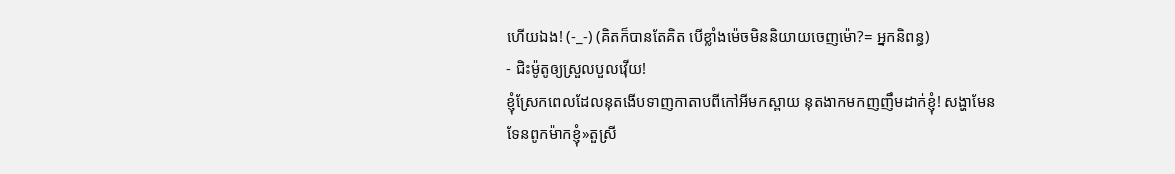ហើយឯង! (-_-) (គិតក៏បានតែគិត បើខ្លាំងម៉េចមិននិយាយចេញម៉ោ?= អ្នកនិពន្ធ)
- ជិះម៉ូតូឲ្យស្រួលបួលវ៉ើយ!
ខ្ញុំស្រែកពេលដែលនុតងើបទាញកាតាបពីកៅអីមកស្ពាយ នុតងាកមកញញឹមដាក់ខ្ញុំ! សង្ហាមែនទែនពូកម៉ាកខ្ញុំ»តួស្រី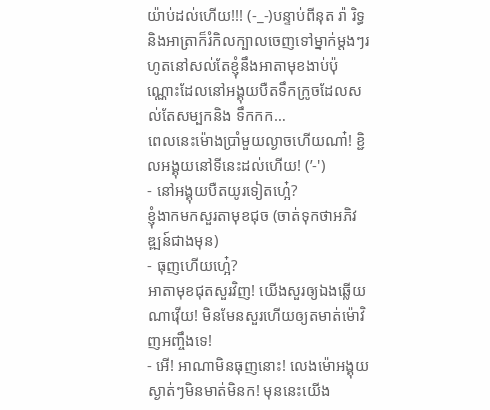យ៉ាប់ដល់ហើយ!!! (-_-)បន្ទាប់ពីនុត រ៉ា រិទ្ធ និងអាត្រាក៏រំកិលក្បាលចេញទៅម្នាក់ម្ដងៗរហូតនៅសល់តែខ្ញុំនឹងអាតាមុខងាប់ប៉ុណ្ណោះដែលនៅអង្គុយបឺតទឹកក្រូចដែលសល់តែសម្បកនិង ទឹកកក…
ពេលនេះម៉ោងប្រាំមួយល្ងាចហើយណា៎! ខ្ជិលអង្គុយនៅទីនេះដល់ហើយ! (’-')
- នៅអង្គុយបឺតយូរទៀតហ្អេ៎?
ខ្ញុំងាកមកសួរតាមុខជុច (ចាត់ទុកថាអភិវឌ្ឍន៍ជាងមុន)
- ធុញហើយហ្អេ៎?
អាតាមុខជុតសួរវិញ! យើងសួរឲ្យឯងឆ្លើយណាវ៉ើយ! មិនមែនសួរហើយឲ្យតមាត់ម៉ោវិញអញ្ចឹងទេ!
- អើ! អាណាមិនធុញនោះ! លេងម៉ោអង្គុយស្ងាត់ៗមិនមាត់មិនក! មុននេះយើង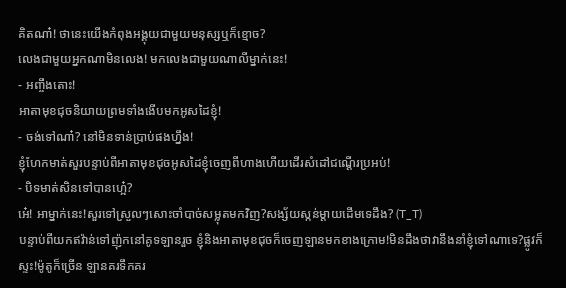គិតណា៎! ថានេះយើងកំពុងអង្គុយជាមួយមនុស្សឬក៏ខ្មោច?
លេងជាមួយអ្នកណាមិនលេង! មកលេងជាមួយណាលីម្នាក់នេះ!
- អញ្ចឹងតោះ!
អាតាមុខជុចនិយាយព្រមទាំងងើបមកអូសដៃខ្ញុំ!
- ចង់ទៅណា៎? នៅមិនទាន់ប្រាប់ផងហ្នឹង!
ខ្ញុំហែកមាត់សួរបន្ទាប់ពីអាតាមុខជុចអូសដៃខ្ញុំចេញពីហាងហើយដើរសំដៅជណ្ដើរប្រអប់!
- បិទមាត់សិនទៅបានហ្អេ៎?
អេ៎! អាម្នាក់នេះ!សួរទៅស្រួលៗសោះចាំបាច់សម្លុតមកវិញ?សង្ស័យស្កន់ម្ដាយដើមទេដឹង? (T_T)
បន្ទាប់ពីយកឥវ៉ាន់ទៅញ៉ុកនៅគូទឡានរួច ខ្ញុំនិងអាតាមុខជុចក៏ចេញឡានមកខាងក្រោម!មិនដឹងថាវានឹងនាំខ្ញុំទៅណាទេ?ផ្លូវក៏ស្ទះ!ម៉ូតូក៏ច្រើន ឡានគរទឹកគរ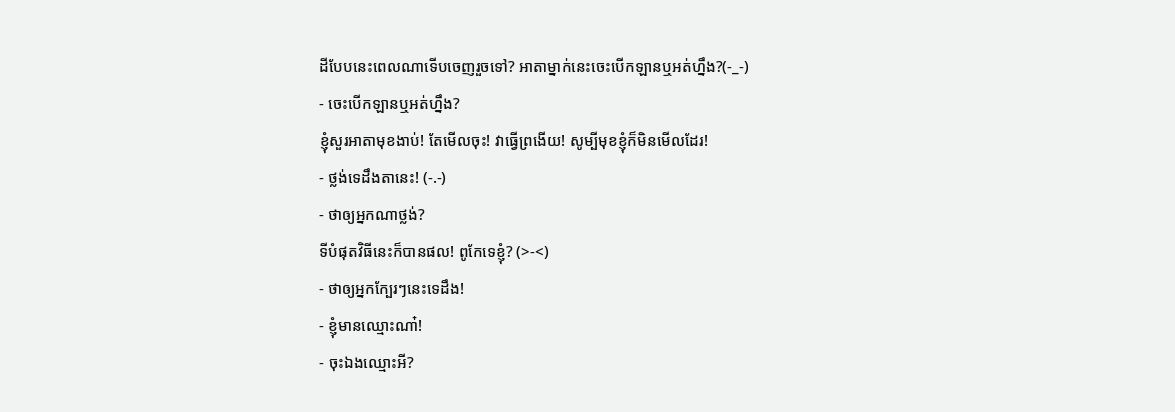ដីបែបនេះពេលណាទើបចេញរួចទៅ? អាតាម្នាក់នេះចេះបើកឡានឬអត់ហ្នឹង?(-_-)
- ចេះបើកឡានឬអត់ហ្នឹង?
ខ្ញុំសួរអាតាមុខងាប់! តែមើលចុះ! វាធ្វើព្រងើយ! សូម្បីមុខខ្ញុំក៏មិនមើលដែរ!
- ថ្លង់ទេដឹងតានេះ! (-.-)
- ថាឲ្យអ្នកណាថ្លង់?
ទីបំផុតវិធីនេះក៏បានផល! ពូកែទេខ្ញុំ? (>-<)
- ថាឲ្យអ្នកក្បែរៗនេះទេដឹង!
- ខ្ញុំមានឈ្មោះណា៎!
- ចុះឯងឈ្មោះអី?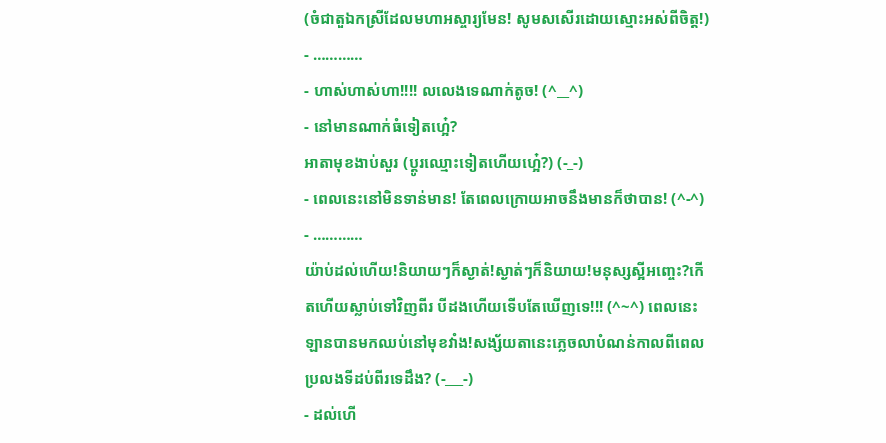(ចំជាតួឯកស្រីដែលមហាអស្ចារ្យមែន! សូមសសើរដោយស្មោះអស់ពីចិត្ត!)
- …………
- ហាស់ហាស់ហា!!!! លលេងទេណាក់តូច! (^__^)
- នៅមានណាក់ធំទៀតហ្អេ៎?
អាតាមុខងាប់សួរ (ប្ដូរឈ្មោះទៀតហើយហ្អេ៎?) (-_-)
- ពេលនេះនៅមិនទាន់មាន! តែពេលក្រោយអាចនឹងមានក៏ថាបាន! (^-^)
- …………
យ៉ាប់ដល់ហើយ!និយាយៗក៏ស្ងាត់!ស្ងាត់ៗក៏និយាយ!មនុស្សស្អីអញ្ចេះ?កើតហើយស្លាប់ទៅវិញពីរ បីដងហើយទើបតែឃើញទេ!!! (^~^) ពេលនេះឡានបានមកឈប់នៅមុខវាំង!សង្ស័យតានេះភ្លេចលាបំណន់កាលពីពេលប្រលងទីដប់ពីរទេដឹង? (-___-)
- ដល់ហើ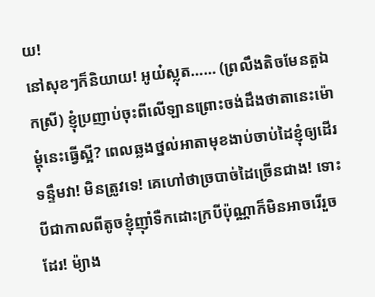យ!
នៅសុខៗក៏និយាយ! អូយ៎ស្លុត…… (ព្រលឹងតិចមែនតួឯកស្រី) ខ្ញុំប្រញាប់ចុះពីលើឡានព្រោះចង់ដឹងថាតានេះម៉ោម្ដុំនេះធ្វើស្អី? ពេលឆ្លងថ្នល់អាតាមុខងាប់ចាប់ដៃខ្ញុំឲ្យដើរទន្ទឹមវា! មិនត្រូវទេ! គេហៅថាច្របាច់ដៃច្រើនជាង! ទោះបីជាកាលពីតូចខ្ញុំញ៉ាំទឺកដោះក្របីប៉ុណ្ណាក៏មិនអាចរើរួចដែរ! ម៉្យាង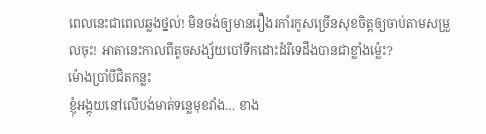ពេលនេះជាពេលឆ្លងថ្នល់! មិនចង់ឲ្យមានរឿងរកាំរកូសច្រើនសុខចិត្តឲ្យចាប់តាមសម្រួលចុះ! អាតានេះកាលពីតូចសង្ស័យបៅទឹកដោះដំរីទេដឹងបានជាខ្លាំងម៉្លេះ?
ម៉ោងប្រាំបីជិតកន្លះ
ខ្ញុំអង្គុយនៅលើបង់មាត់ទន្លេមុខវាំង… ខាង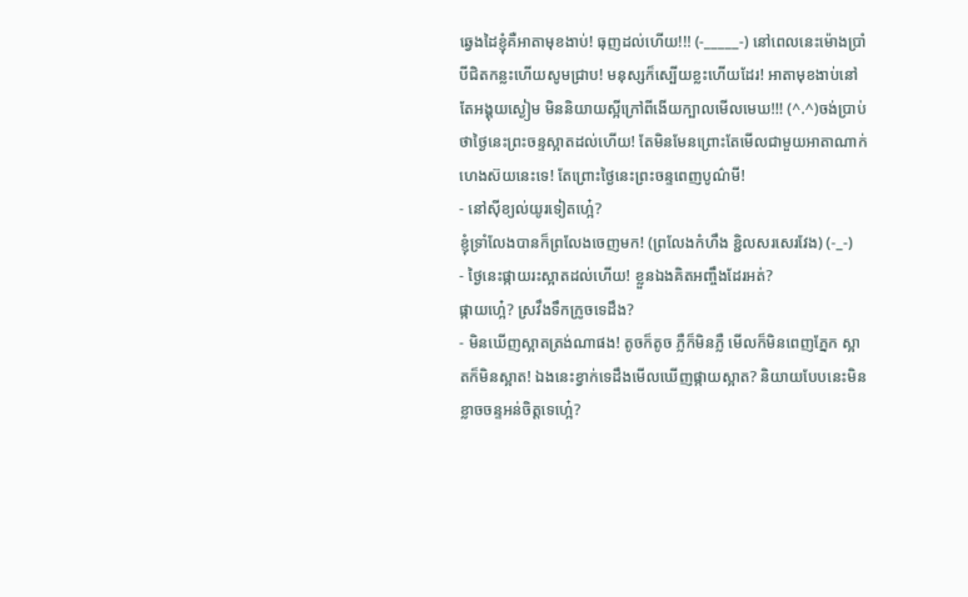ឆ្វេងដៃខ្ញុំគឺអាតាមុខងាប់! ធុញដល់ហើយ!!! (-_____-) នៅពេលនេះម៉ោងប្រាំបីជិតកន្លះហើយសូមជ្រាប! មនុស្សក៏ស្បើយខ្លះហើយដែរ! អាតាមុខងាប់នៅតែអង្គុយស្ងៀម មិននិយាយស្អីក្រៅពីងើយក្បាលមើលមេឃ!!! (^.^)ចង់ប្រាប់ថាថ្ងៃនេះព្រះចន្ទស្អាតដល់ហើយ! តែមិនមែនព្រោះតែមើលជាមួយអាតាណាក់ហេងស៊យនេះទេ! តែព្រោះថ្ងៃនេះព្រះចន្ទពេញបូណ៌មី!
- នៅស៊ីខ្យល់យូរទៀតហ្អេ៎?
ខ្ញុំទ្រាំលែងបានក៏ព្រលែងចេញមក! (ព្រលែងកំហឹង ខ្ជិលសរសេរវែង) (-_-)
- ថ្ងៃនេះផ្កាយរះស្អាតដល់ហើយ! ខ្លួនឯងគិតអញ្ចឹងដែរអត់?
ផ្កាយហ្អេ៎? ស្រវឹងទឹកក្រូចទេដឹង?
- មិនឃើញស្អាតត្រង់ណាផង! តូចក៏តូច ភ្លឺក៏មិនភ្លឺ មើលក៏មិនពេញភ្នែក ស្អាតក៏មិនស្អាត! ឯងនេះខ្វាក់ទេដឹងមើលឃើញផ្កាយស្អាត? និយាយបែបនេះមិនខ្លាចចន្ទអន់ចិត្តទេហ្អេ៎?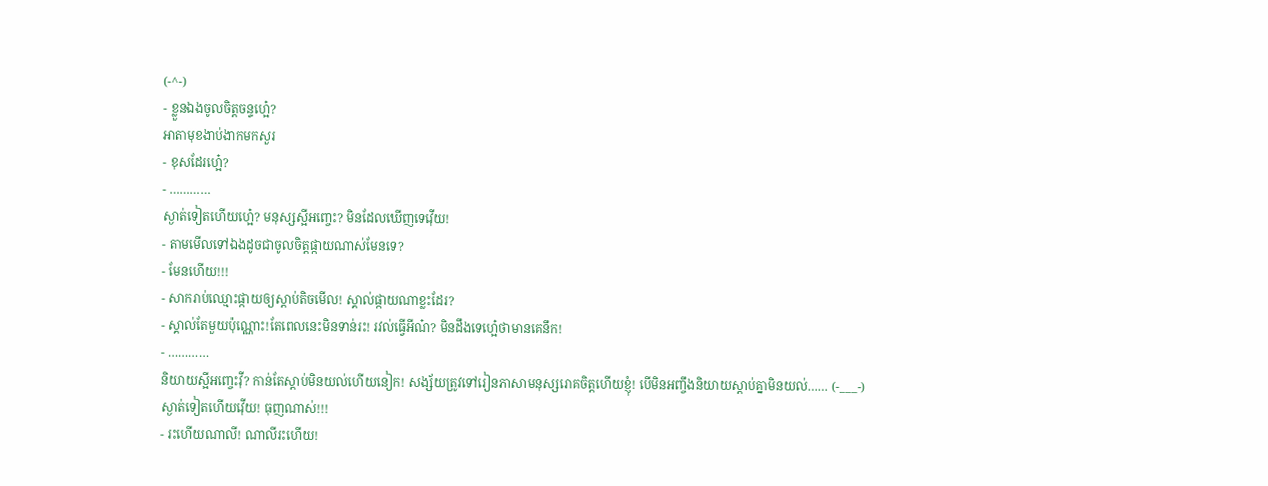(-^-)
- ខ្លួនឯងចូលចិត្តចន្ទហ្អេ៎?
អាតាមុខងាប់ងាកមកសួរ
- ខុសដែរហ្អេ៎?
- …………
ស្ងាត់ទៀតហើយហ្អេ៎? មនុស្សស្អីអញ្ចេះ? មិនដែលឃើញទេវ៉ើយ!
- តាមមើលទៅឯងដូចជាចូលចិត្តផ្កាយណាស់មែនទេ?
- មែនហើយ!!!
- សាករាប់ឈ្មោះផ្កាយឲ្យស្ដាប់តិចមើល! ស្គាល់ផ្កាយណាខ្លះដែរ?
- ស្គាល់តែមួយប៉ុណ្ណោះ!តែពេលនេះមិនទាន់រះ! រវល់ធ្វើអីណ៎? មិនដឹងទេហ្អេ៎ថាមានគេនឹក!
- …………
និយាយស្អីអញ្ចេះវ៉ី? កាន់តែស្ដាប់មិនយល់ហើយនៀក! សង្ស័យត្រូវទៅរៀនភាសាមនុស្សរោគចិត្តហើយខ្ញុំ! បើមិនអញ្ចឹងនិយាយស្ដាប់គ្នាមិនយល់…… (-___-)
ស្ងាត់ទៀតហើយវ៉ើយ! ធុញណាស់!!!
- រះហើយណាលី! ណាលីរះហើយ!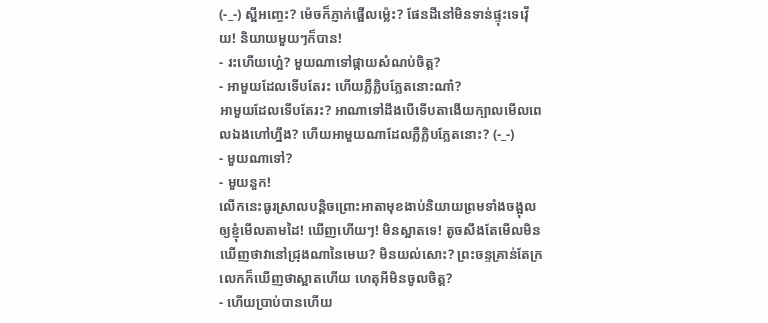(-_-) ស្អីអញ្ចេះ? ម៉េចក៏ភ្ញាក់ផ្អើលម៉្លេះ? ផែនដីនៅមិនទាន់ផ្ទុះទេវ៉ើយ! និយាយមួយៗក៏បាន!
- រះហើយហ្អេ៎? មួយណាទៅផ្កាយសំណប់ចិត្ត?
- អាមួយដែលទើបតែរះ ហើយភ្លឺភ្លិបភ្លែតនោះណា៎?
អាមួយដែលទើបតែរះ? អាណាទៅដឹងបើទើបតាងើយក្បាលមើលពេលឯងហៅហ្នឹង? ហើយអាមួយណាដែលភ្លឺភ្លិបភ្លែតនោះ? (-_-)
- មួយណាទៅ?
- មួយនួក!
លើកនេះធូរស្រាលបន្តិចព្រោះអាតាមុខងាប់និយាយព្រមទាំងចង្អុលឲ្យខ្ញុំមើលតាមដៃ! ឃើញហើយៗ! មិនស្អាតទេ! តូចសឹងតែមើលមិនឃើញថាវានៅជ្រុងណានៃមេឃ? មិនយល់សោះ? ព្រះចន្ទគ្រាន់តែក្រលេកក៏ឃើញថាស្អាតហើយ ហេតុអីមិនចូលចិត្ត?
- ហើយប្រាប់បានហើយ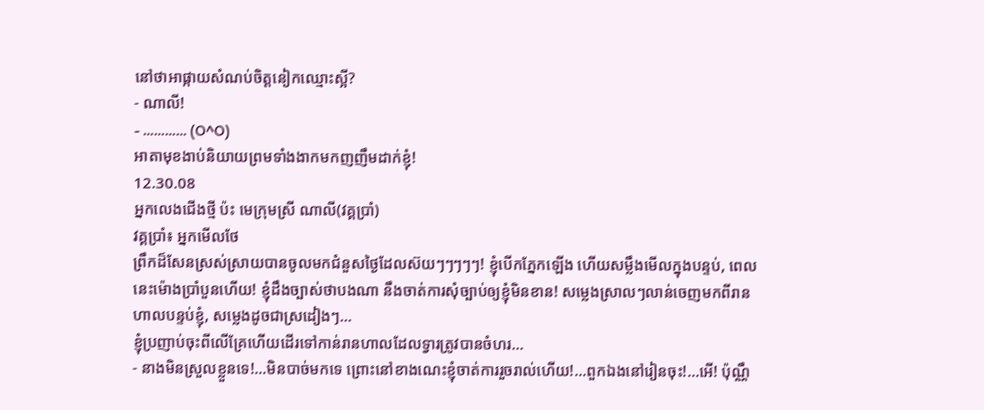នៅថាអាផ្កាយសំណប់ចិត្តនៀកឈ្មោះស្អី?
- ណាលី!
- ………… (O^O)
អាតាមុខងាប់និយាយព្រមទាំងងាកមកញញឹមដាក់ខ្ញុំ!
12.30.08
អ្នកលេងជើងថ្មី ប៉ះ មេក្រុមស្រី ណាលី(វគ្គប្រាំ)
វគ្គប្រាំ៖ អ្នកមើលថែ
ព្រឹកដ៏សែនស្រស់ស្រាយបានចូលមកជំនួសថ្ងៃដែលស៊យៗៗៗៗៗ! ខ្ញុំបើកភ្នែកឡើង ហើយសម្លឹងមើលក្នុងបន្ទប់, ពេលនេះម៉ោងប្រាំបួនហើយ! ខ្ញុំដឹងច្បាស់ថាបងណា នឹងចាត់ការសុំច្បាប់ឲ្យខ្ញុំមិនខាន! សម្លេងស្រាលៗលាន់ចេញមកពីរានហាលបន្ទប់ខ្ញុំ, សម្លេងដូចជាស្រដៀងៗ…
ខ្ញុំប្រញាប់ចុះពីលើគ្រែហើយដើរទៅកាន់រានហាលដែលទ្វារត្រូវបានចំហរ…
- នាងមិនស្រួលខ្លួនទេ!…មិនបាច់មកទេ ព្រោះនៅខាងណេះខ្ញុំចាត់ការរួចរាល់ហើយ!…ពួកឯងនៅរៀនចុះ!…អើ! ប៉ុណ្ណឹ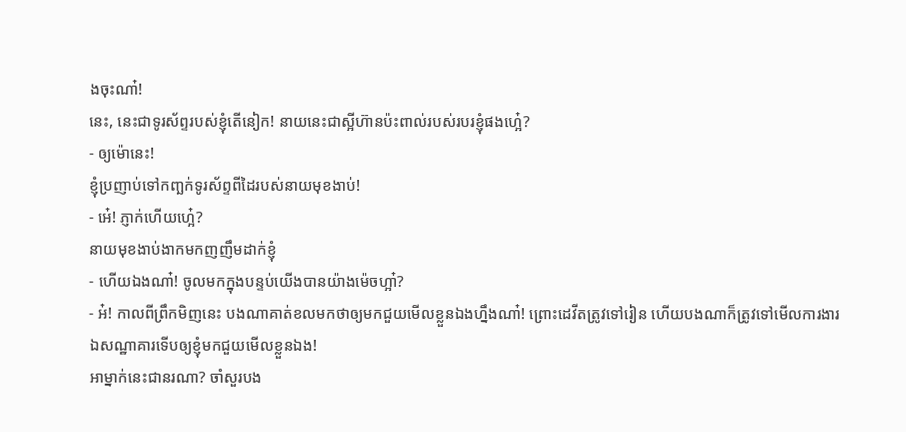ងចុះណា៎!
នេះ, នេះជាទូរស័ព្ទរបស់ខ្ញុំតើនៀក! នាយនេះជាស្អីហ៊ានប៉ះពាល់របស់របរខ្ញុំផងហ្អេ៎?
- ឲ្យម៉ោនេះ!
ខ្ញុំប្រញាប់ទៅកញ្ឆក់ទូរស័ព្ទពីដៃរបស់នាយមុខងាប់!
- អេ៎! ភ្ញាក់ហើយហ្អេ៎?
នាយមុខងាប់ងាកមកញញឹមដាក់ខ្ញុំ
- ហើយឯងណា៎! ចូលមកក្នុងបន្ទប់យើងបានយ៉ាងម៉េចហ្អា៎?
- អ៎! កាលពីព្រឹកមិញនេះ បងណាគាត់ខលមកថាឲ្យមកជួយមើលខ្លួនឯងហ្នឹងណា៎! ព្រោះដេវីតត្រូវទៅរៀន ហើយបងណាក៏ត្រូវទៅមើលការងារឯសណ្ឋាគារទើបឲ្យខ្ញុំមកជួយមើលខ្លួនឯង!
អាម្នាក់នេះជានរណា? ចាំសួរបង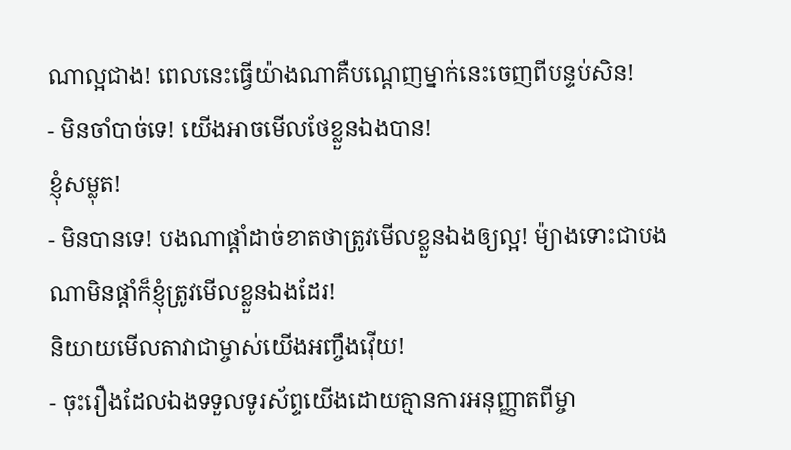ណាល្អជាង! ពេលនេះធ្វើយ៉ាងណាគឺបណ្ដេញម្នាក់នេះចេញពីបន្ទប់សិន!
- មិនចាំបាច់ទេ! យើងអាចមើលថែខ្លួនឯងបាន!
ខ្ញុំសម្លុត!
- មិនបានទេ! បងណាផ្ដាំដាច់ខាតថាត្រូវមើលខ្លួនឯងឲ្យល្អ! ម៉្យាងទោះជាបងណាមិនផ្ដាំក៏ខ្ញុំត្រូវមើលខ្លួនឯងដែរ!
និយាយមើលតាវាជាម្ចាស់យើងអញ្ចឹងវ៉ើយ!
- ចុះរឿងដែលឯងទទួលទូរស័ព្ទយើងដោយគ្មានការអនុញ្ញាតពីម្ចា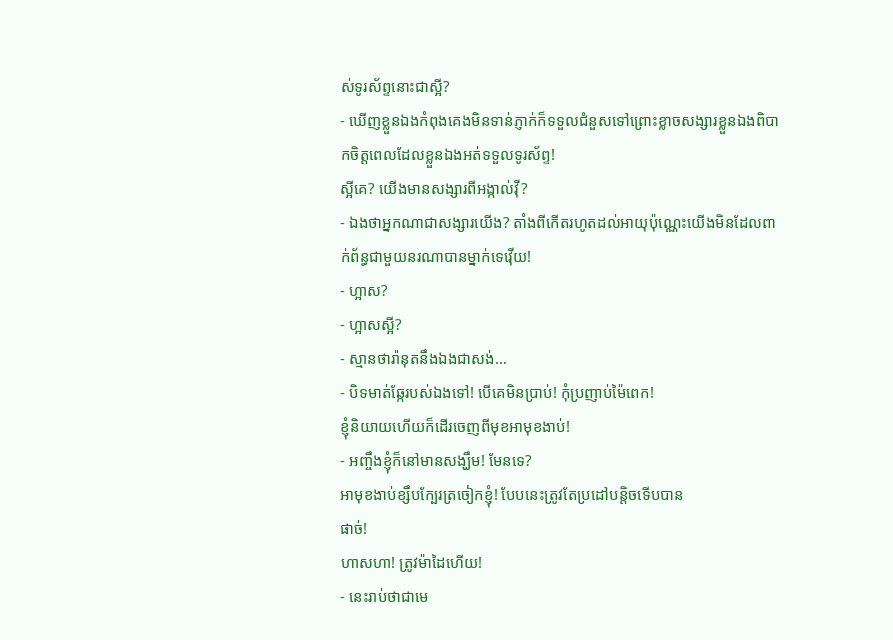ស់ទូរស័ព្ទនោះជាស្អី?
- ឃើញខ្លួនឯងកំពុងគេងមិនទាន់ភ្ញាក់ក៏ទទួលជំនួសទៅព្រោះខ្លាចសង្សារខ្លួនឯងពិបាកចិត្តពេលដែលខ្លួនឯងអត់ទទួលទូរស័ព្ទ!
ស្អីគេ? យើងមានសង្សារពីអង្កាល់វ៉ី?
- ឯងថាអ្នកណាជាសង្សារយើង? តាំងពីកើតរហូតដល់អាយុប៉ុណ្ណេះយើងមិនដែលពាក់ព័ន្ធជាមួយនរណាបានម្នាក់ទេវ៉ើយ!
- ហ្អាស?
- ហ្អាសស្អី?
- ស្មានថារ៉ានុតនឹងឯងជាសង់…
- បិទមាត់ឆ្កែរបស់ឯងទៅ! បើគេមិនប្រាប់! កុំប្រញាប់ម៉ៃពេក!
ខ្ញុំនិយាយហើយក៏ដើរចេញពីមុខអាមុខងាប់!
- អញ្ចឹងខ្ញុំក៏នៅមានសង្ឃឹម! មែនទេ?
អាមុខងាប់ខ្សឹបក្បែរត្រចៀកខ្ញុំ! បែបនេះត្រូវតែប្រដៅបន្តិចទើបបាន
ផាច់!
ហាសហា! ត្រូវម៉ាដៃហើយ!
- នេះរាប់ថាជាមេ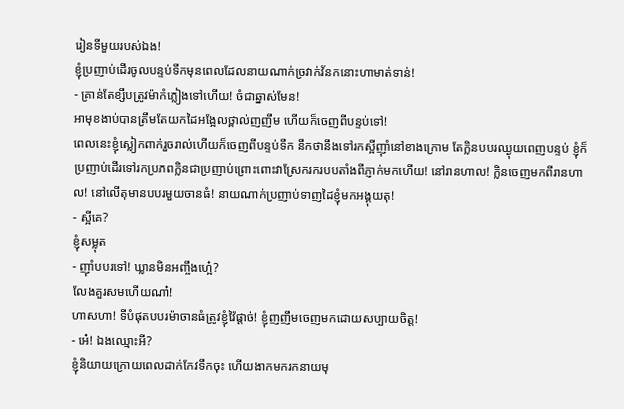រៀនទីមួយរបស់ឯង!
ខ្ញុំប្រញាប់ដើរចូលបន្ទប់ទឹកមុនពេលដែលនាយណាក់ច្រវាក់វ័នកនោះហាមាត់ទាន់!
- គ្រាន់តែខ្សឹបត្រូវម៉ាកំភ្លៀងទៅហើយ! ចំជាឆ្នាស់មែន!
អាមុខងាប់បានត្រឹមតែយកដៃអង្អែលថ្ពាល់ញញឹម ហើយក៏ចេញពីបន្ទប់ទៅ!
ពេលនេះខ្ញុំស្លៀកពាក់រួចរាល់ហើយក៏ចេញពីបន្ទប់ទឹក នឹកថានឹងទៅរកស្អីញ៉ាំនៅខាងក្រោម តែក្លិនបបរឈ្ងុយពេញបន្ទប់ ខ្ញុំក៏ប្រញាប់ដើរទៅរកប្រភពក្លិនជាប្រញាប់ព្រោះពោះវាស្រែករករបបតាំងពីភ្ញាក់មកហើយ! នៅរានហាល! ក្លិនចេញមកពីរានហាល! នៅលើតុមានបបរមួយចានធំ! នាយណាក់ប្រញាប់ទាញដៃខ្ញុំមកអង្គុយតុ!
- ស្អីគេ?
ខ្ញុំសម្លុត
- ញ៉ាំបបរទៅ! ឃ្លានមិនអញ្ចឹងហ្អេ៎?
លែងគួរសមហើយណា៎!
ហាសហា! ទីបំផុតបបរម៉ាចានធំត្រូវខ្ញុំវ៉ៃផ្ដាច់! ខ្ញុំញញឹមចេញមកដោយសប្បាយចិត្ត!
- អេ៎! ឯងឈ្មោះអី?
ខ្ញុំនិយាយក្រោយពេលដាក់កែវទឹកចុះ ហើយងាកមករកនាយមុ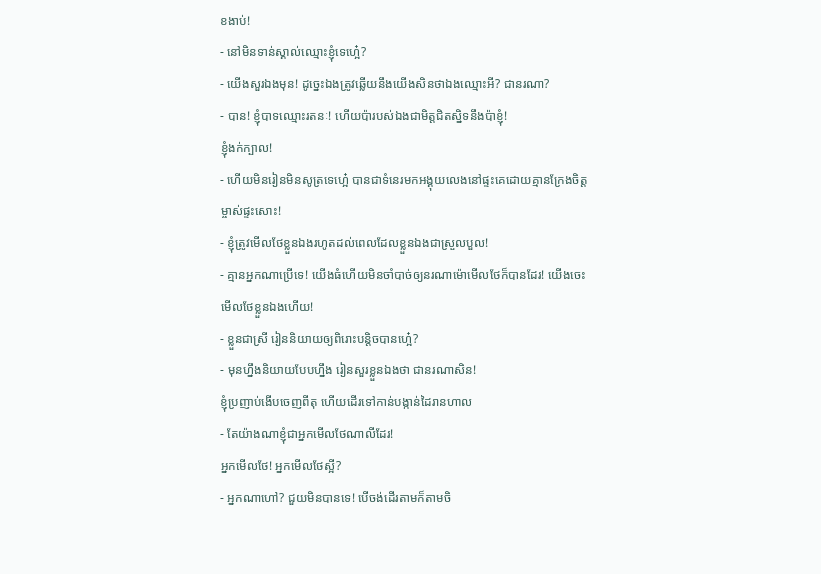ខងាប់!
- នៅមិនទាន់ស្គាល់ឈ្មោះខ្ញុំទេហ្អេ៎?
- យើងសួរឯងមុន! ដូច្នេះឯងត្រូវឆ្លើយនឹងយើងសិនថាឯងឈ្មោះអី? ជានរណា?
- បាន! ខ្ញុំបាទឈ្មោះរតនៈ! ហើយប៉ារបស់ឯងជាមិត្តជិតស្និទនឹងប៉ាខ្ញុំ!
ខ្ញុំងក់ក្បាល!
- ហើយមិនរៀនមិនសូត្រទេហ្អេ៎ បានជាទំនេរមកអង្គុយលេងនៅផ្ទះគេដោយគ្មានក្រែងចិត្តម្ចាស់ផ្ទះសោះ!
- ខ្ញុំត្រូវមើលថែខ្លួនឯងរហូតដល់ពេលដែលខ្លួនឯងជាស្រួលបួល!
- គ្មានអ្នកណាប្រើទេ! យើងធំហើយមិនចាំបាច់ឲ្យនរណាម៉ោមើលថែក៏បានដែរ! យើងចេះមើលថែខ្លួនឯងហើយ!
- ខ្លួនជាស្រី រៀននិយាយឲ្យពិរោះបន្តិចបានហ្អេ៎?
- មុនហ្នឹងនិយាយបែបហ្នឹង រៀនសួរខ្លួនឯងថា ជានរណាសិន!
ខ្ញុំប្រញាប់ងើបចេញពីតុ ហើយដើរទៅកាន់បង្កាន់ដៃរានហាល
- តែយ៉ាងណាខ្ញុំជាអ្នកមើលថែណាលីដែរ!
អ្នកមើលថែ! អ្នកមើលថែស្អី?
- អ្នកណាហៅ? ជួយមិនបានទេ! បើចង់ដើរតាមក៏តាមចិ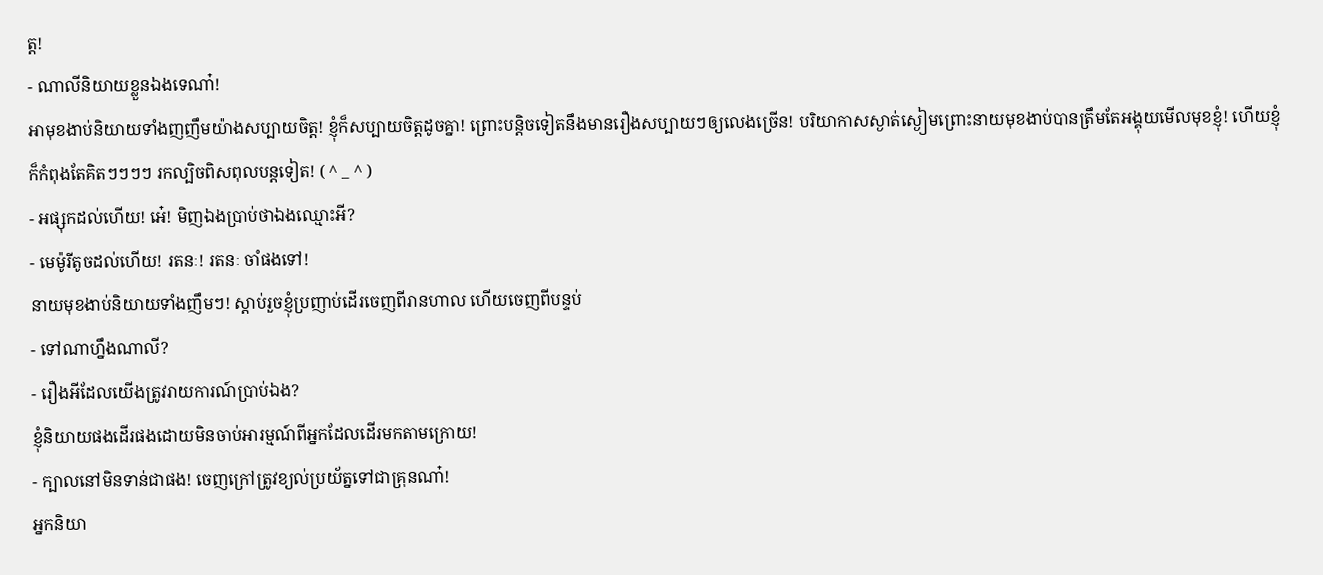ត្ត!
- ណាលីនិយាយខ្លួនឯងទេណា៎!
អាមុខងាប់និយាយទាំងញញឹមយ៉ាងសប្បាយចិត្ត! ខ្ញុំក៏សប្បាយចិត្តដូចគ្នា! ព្រោះបន្តិចទៀតនឹងមានរឿងសប្បាយៗឲ្យលេងច្រើន! បរិយាកាសស្ងាត់ស្ងៀមព្រោះនាយមុខងាប់បានត្រឹមតែអង្គុយមើលមុខខ្ញុំ! ហើយខ្ញុំក៏កំពុងតែគិតៗៗៗៗ រកល្បិចពិសពុលបន្តទៀត! ( ^ _ ^ )
- អផ្សុកដល់ហើយ! អេ៎! មិញឯងប្រាប់ថាឯងឈ្មោះអី?
- មេម៉ូរីតូចដល់ហើយ! រតនៈ! រតនៈ ចាំផងទៅ!
នាយមុខងាប់និយាយទាំងញឹមៗ! ស្ដាប់រួចខ្ញុំប្រញាប់ដើរចេញពីរានហាល ហើយចេញពីបន្ទប់
- ទៅណាហ្នឹងណាលី?
- រឿងអីដែលយើងត្រូវរាយការណ៍ប្រាប់ឯង?
ខ្ញុំនិយាយផងដើរផងដោយមិនចាប់អារម្មណ៍ពីអ្នកដែលដើរមកតាមក្រោយ!
- ក្បាលនៅមិនទាន់ជាផង! ចេញក្រៅត្រូវខ្យល់ប្រយ័ត្នទៅជាគ្រុនណា៎!
អ្នកនិយា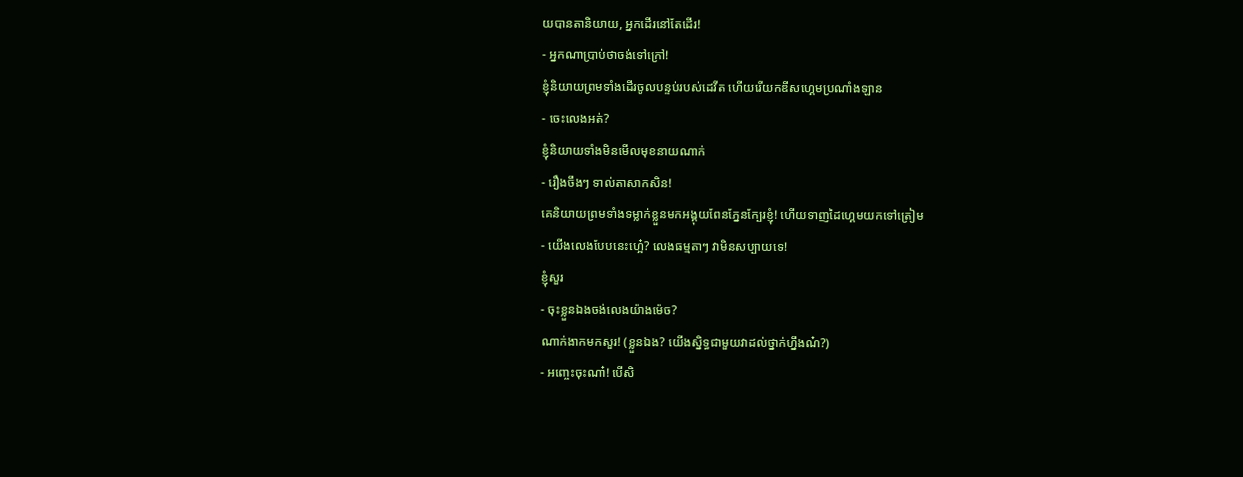យបានតានិយាយ, អ្នកដើរនៅតែដើរ!
- អ្នកណាប្រាប់ថាចង់ទៅក្រៅ!
ខ្ញុំនិយាយព្រមទាំងដើរចូលបន្ទប់របស់ដេវីត ហើយរើយកឌីសហ្គេមប្រណាំងឡាន
- ចេះលេងអត់?
ខ្ញុំនិយាយទាំងមិនមើលមុខនាយណាក់
- រឿងចឹងៗ ទាល់តាសាកសិន!
គេនិយាយព្រមទាំងទម្លាក់ខ្លួនមកអង្គុយពែនភ្នែនក្បែរខ្ញុំ! ហើយទាញដៃហ្គេមយកទៅត្រៀម
- យើងលេងបែបនេះហ្អេ៎? លេងធម្មតាៗ វាមិនសប្បាយទេ!
ខ្ញុំសួរ
- ចុះខ្លួនឯងចង់លេងយ៉ាងម៉េច?
ណាក់ងាកមកសួរ! (ខ្លួនឯង? យើងស្និទ្ធជាមួយវាដល់ថ្នាក់ហ្នឹងណ៎?)
- អញ្ចេះចុះណា៎! បើសិ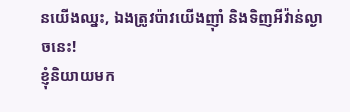នយើងឈ្នះ, ឯងត្រូវប៉ាវយើងញ៉ាំ និងទិញអីវ៉ាន់ល្ងាចនេះ!
ខ្ញុំនិយាយមក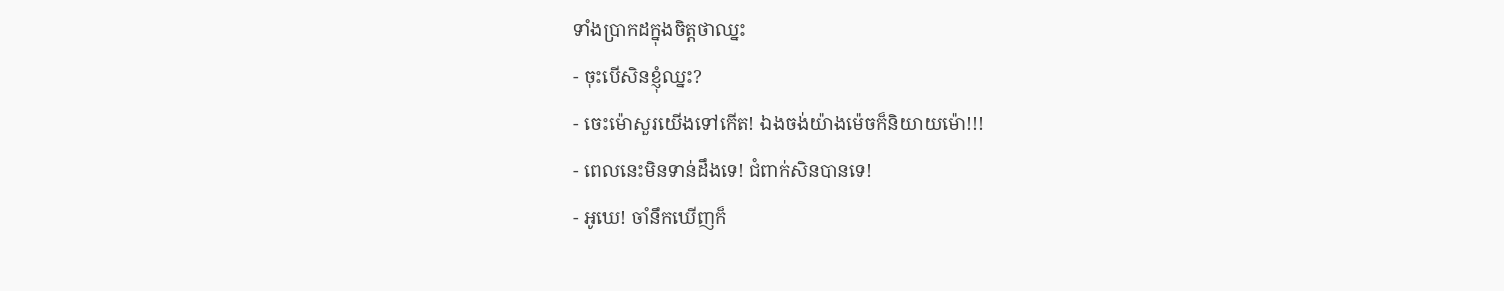ទាំងប្រាកដក្នុងចិត្តថាឈ្នះ
- ចុះបើសិនខ្ញុំឈ្នះ?
- ចេះម៉ោសួរយើងទៅកើត! ឯងចង់យ៉ាងម៉េចក៏និយាយម៉ោ!!!
- ពេលនេះមិនទាន់ដឹងទេ! ជំពាក់សិនបានទេ!
- អូឃេ! ចាំនឹកឃើញក៏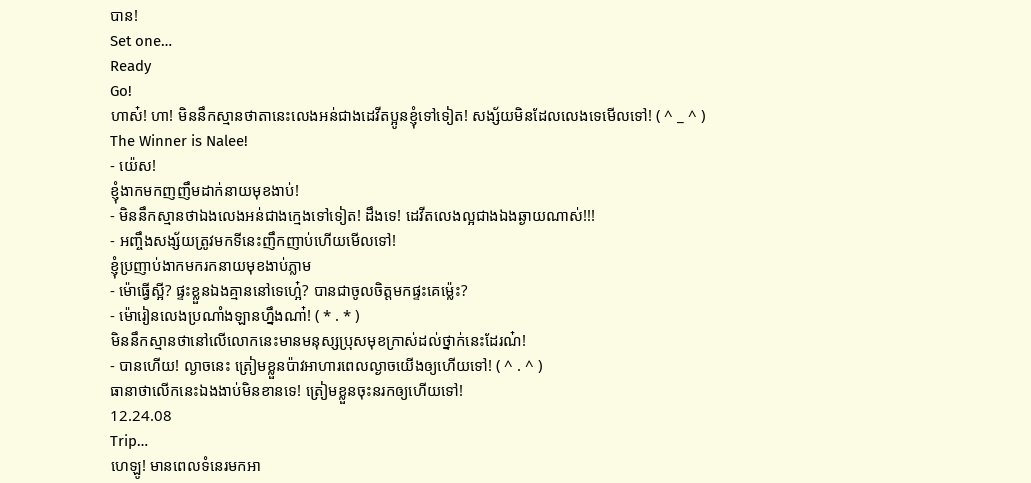បាន!
Set one…
Ready
Go!
ហាស៎! ហា! មិននឹកស្មានថាតានេះលេងអន់ជាងដេវីតប្អូនខ្ញុំទៅទៀត! សង្ស័យមិនដែលលេងទេមើលទៅ! ( ^ _ ^ )
The Winner is Nalee!
- យ៉េស!
ខ្ញុំងាកមកញញឹមដាក់នាយមុខងាប់!
- មិននឹកស្មានថាឯងលេងអន់ជាងក្មេងទៅទៀត! ដឹងទេ! ដេវីតលេងល្អជាងឯងឆ្ងាយណាស់!!!
- អញ្ចឹងសង្ស័យត្រូវមកទីនេះញឹកញាប់ហើយមើលទៅ!
ខ្ញុំប្រញាប់ងាកមករកនាយមុខងាប់ភ្លាម
- ម៉ោធ្វើស្អី? ផ្ទះខ្លួនឯងគ្មាននៅទេហ្អេ៎? បានជាចូលចិត្តមកផ្ទះគេម៉្លេះ?
- ម៉ោរៀនលេងប្រណាំងឡានហ្នឹងណា៎! ( * . * )
មិននឹកស្មានថានៅលើលោកនេះមានមនុស្សប្រុសមុខក្រាស់ដល់ថ្នាក់នេះដែរណ៎!
- បានហើយ! ល្ងាចនេះ ត្រៀមខ្លួនប៉ាវអាហារពេលល្ងាចយើងឲ្យហើយទៅ! ( ^ . ^ )
ធានាថាលើកនេះឯងងាប់មិនខានទេ! ត្រៀមខ្លួនចុះនរកឲ្យហើយទៅ!
12.24.08
Trip…
ហេឡូ! មានពេលទំនេរមកអា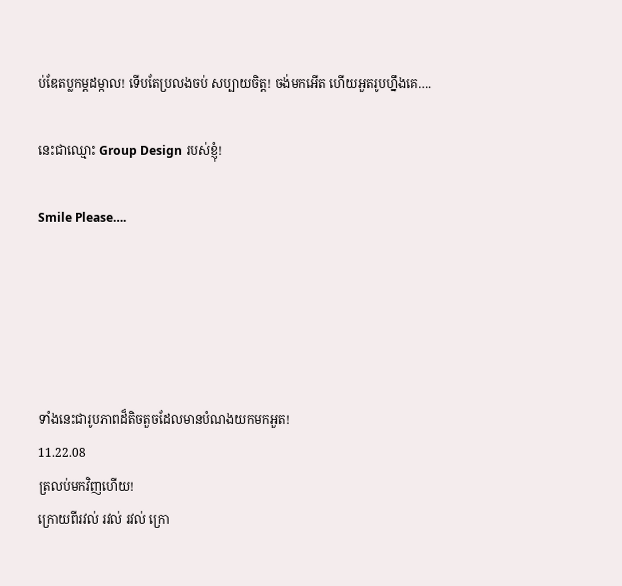ប់ឌែតប្លកម្តដម្កាល! ទើបតែប្រលងចប់ សប្បាយចិត្ត! ចង់មកអើត ហើយអួតរូបហ្នឹងគេ….

នេះជាឈ្មោះ Group Design របស់ខ្ញុំ!

Smile Please….





ទាំងនេះជារូបភាពដ៏តិចតួចដែលមានបំណងយកមកអួត!
11.22.08
ត្រលប់មកវិញហើយ!
ក្រោយពីរវល់ រវល់ រវល់ ក្រោ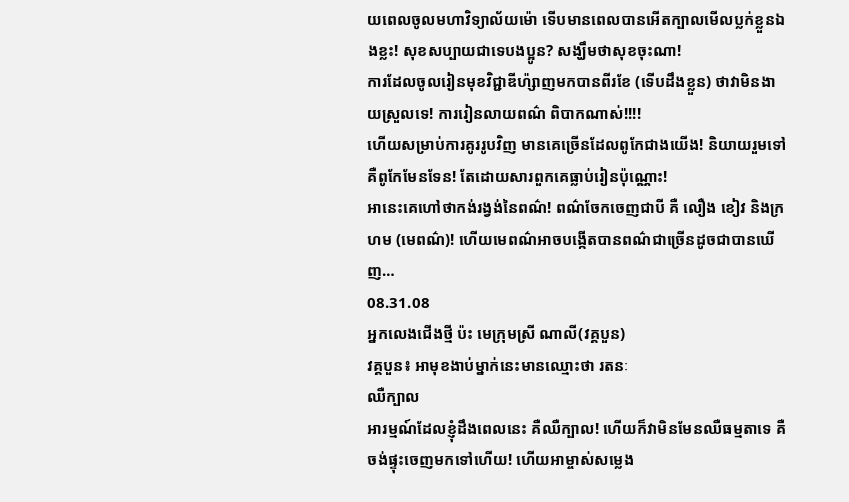យពេលចូលមហាវិទ្យាល័យម៉ោ ទើបមានពេលបានអើតក្បាលមើលប្លក់ខ្លួនឯងខ្លះ! សុខសប្បាយជាទេបងប្អូន? សង្ឃឹមថាសុខចុះណា!
ការដែលចូលរៀនមុខវិជ្ជាឌីហ៉្សាញមកបានពីរខែ (ទើបដឹងខ្លួន) ថាវាមិនងាយស្រួលទេ! ការរៀនលាយពណ៌ ពិបាកណាស់!!!!
ហើយសម្រាប់ការគូររូបវិញ មានគេច្រើនដែលពូកែជាងយើង! និយាយរួមទៅគឺពូកែមែនទែន! តែដោយសារពួកគេធ្លាប់រៀនប៉ុណ្ណោះ!
អានេះគេហៅថាកង់រង្វង់នៃពណ៌! ពណ៌ចែកចេញជាបី គឺ លឿង ខៀវ និងក្រហម (មេពណ៌)! ហើយមេពណ៌អាចបង្កើតបានពណ៌ជាច្រើនដូចជាបានឃើញ…
08.31.08
អ្នកលេងជើងថ្មី ប៉ះ មេក្រុមស្រី ណាលី(វគ្គបួន)
វគ្គបួន៖ អាមុខងាប់ម្នាក់នេះមានឈ្មោះថា រតនៈ
ឈឺក្បាល
អារម្មណ៍ដែលខ្ញុំដឹងពេលនេះ គឺឈឺក្បាល! ហើយក៏វាមិនមែនឈឺធម្មតាទេ គឺចង់ផ្ទុះចេញមកទៅហើយ! ហើយអាម្ចាស់សម្លេង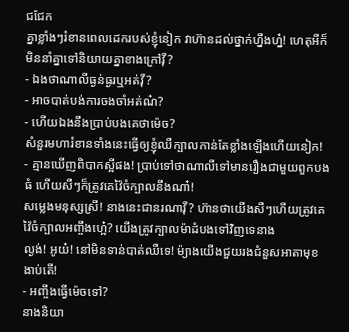ជជែក
គ្នាខ្លាំងៗរំខានពេលដេករបស់ខ្ញុំនៀក វាហ៊ានដល់ថ្នាក់ហ្នឹងហ្ន៎! ហេតុអីក៏មិននាំគ្នាទៅនិយាយគ្នាខាងក្រៅវ៉ី?
- ឯងថាណាលីធ្ងន់ធ្ងរឬអត់វ៉ី?
- អាចបាត់បង់ការចងចាំអត់ណ៎?
- ហើយឯងនឹងប្រាប់បងគេថាម៉េច?
សំនួរមហារំខានទាំងនេះធ្វើឲ្យខ្ញុំឈឺក្បាលកាន់តែខ្លាំងឡើងហើយនៀក!
- គ្មានឃើញពិបាកស្អីផង! ប្រាប់ទៅថាណាលីទៅមានរឿងជាមួយពួកបងធំ ហើយសឺៗក៏ត្រូវគេវ៉ៃចំក្បាលនឹងណា៎!
សម្លេងមនុស្សស្រី! នាងនេះជានរណាវ៉ី? ហ៊ានថាយើងសឺៗហើយត្រូវគេវ៉ៃចំក្បាលអញ្ចឹងហ្អេ៎? យើងត្រូវក្បាលម៉ាដំបងទៅវិញទេនាង
ល្ងង់! អូយ៎! នៅមិនទាន់បាត់ឈឺទេ! ម៉្យាងយើងជួយរងជំនួសអាតាមុខងាប់តើ!
- អញ្ចឹងធ្វើម៉េចទៅ?
នាងនិយា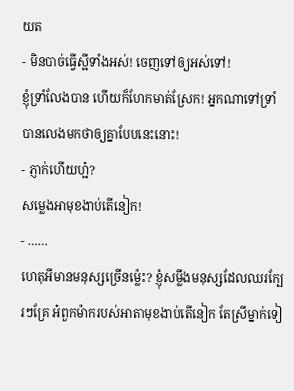យត
- មិនបាច់ធ្វើស្អីទាំងអស់! ចេញទៅឲ្យអស់ទៅ!
ខ្ញុំទ្រាំលែងបាន ហើយក៏ហែកមាត់ស្រែក! អ្នកណាទៅទ្រាំបានលេងមកថាឲ្យគ្នាបែបនេះនោះ!
- ភ្ញាក់ហើយហ្អ៎?
សម្លេងអាមុខងាប់តើនៀក!
- ……
ហេតុអីមានមនុស្សច្រើនម៉្លេះ? ខ្ញុំសម្លឹងមនុស្សដែលឈរក្បែរៗគ្រែ អ៎ពួកម៉ាករបស់អាតាមុខងាប់តើនៀក តែស្រីម្នាក់ទៀ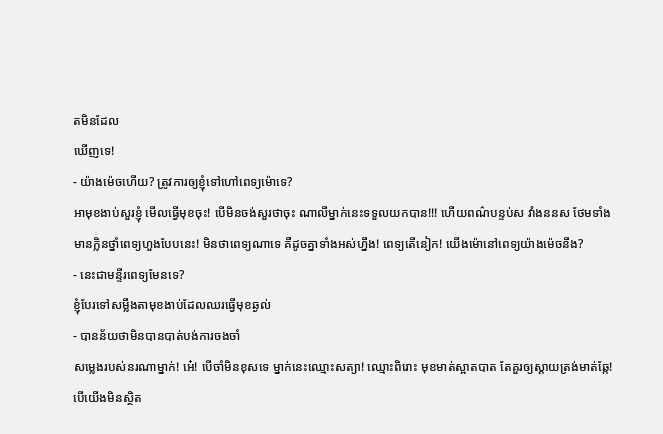តមិនដែល
ឃើញទេ!
- យ៉ាងម៉េចហើយ? ត្រូវការឲ្យខ្ញុំទៅហៅពេទ្យម៉ោទេ?
អាមុខងាប់សួរខ្ញុំ មើលធ្វើមុខចុះ! បើមិនចង់សួរថាចុះ ណាលីម្នាក់នេះទទួលយកបាន!!! ហើយពណ៌បន្ទប់ស វាំងននស ថែមទាំង
មានក្លិនថ្នាំពេទ្យហួងបែបនេះ! មិនថាពេទ្យណាទេ គឺដូចគ្នាទាំងអស់ហ្នឹង! ពេទ្យតើនៀក! យើងម៉ោនៅពេទ្យយ៉ាងម៉េចនឹង?
- នេះជាមន្ទីរពេទ្យមែនទេ?
ខ្ញុំបែរទៅសម្លឹងតាមុខងាប់ដែលឈរធ្វើមុខឆ្ងល់
- បានន័យថាមិនបានបាត់បង់ការចងចាំ
សម្លេងរបស់នរណាម្នាក់! អេ៎! បើចាំមិនខុសទេ ម្នាក់នេះឈ្មោះសត្យា! ឈ្មោះពិរោះ មុខមាត់ស្អាតបាត តែគួរឲ្យស្ដាយត្រង់មាត់ឆ្កែ!
បើយើងមិនស្ថិត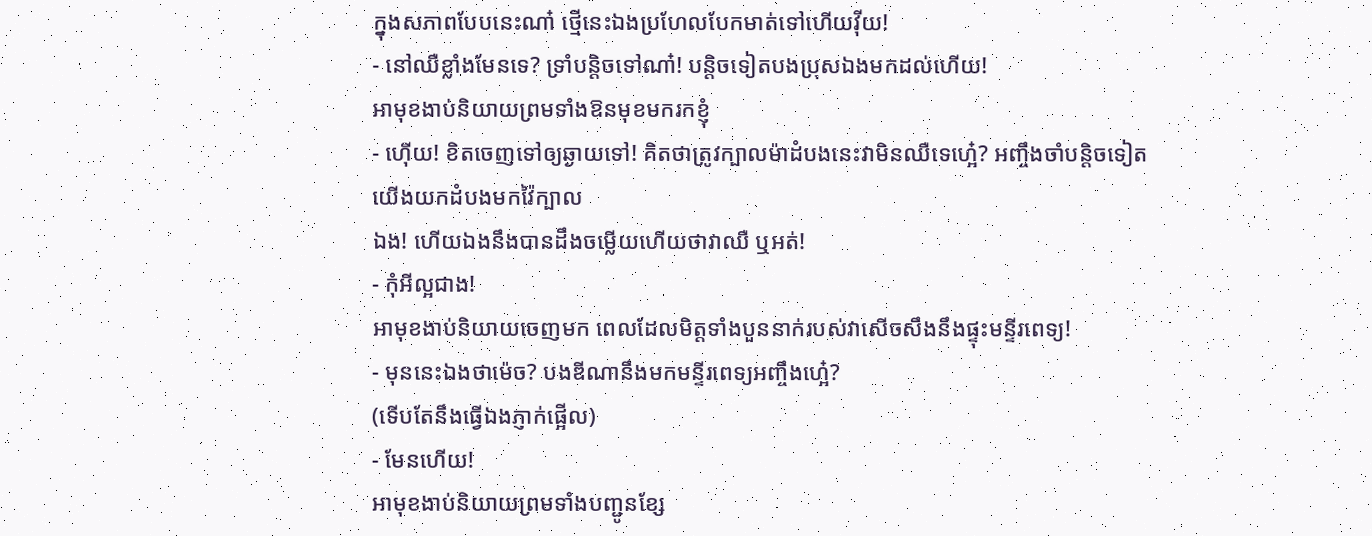ក្នុងសភាពបែបនេះណា៎ ថ្មើនេះឯងប្រហែលបែកមាត់ទៅហើយវ៉ីយ!
- នៅឈឺខ្លាំងមែនទេ? ទ្រាំបន្តិចទៅណា៎! បន្តិចទៀតបងប្រុសឯងមកដល់ហើយ!
អាមុខងាប់និយាយព្រមទាំងឱនមុខមករកខ្ញុំ
- ហ៊ើយ! ខិតចេញទៅឲ្យឆ្ងាយទៅ! គិតថាត្រូវក្បាលម៉ាដំបងនេះវាមិនឈឺទេហ្អេ៎? អញ្ចឹងចាំបន្តិចទៀតយើងយកដំបងមកវ៉ៃក្បាល
ឯង! ហើយឯងនឹងបានដឹងចម្លើយហើយថាវាឈឺ ឬអត់!
- កុំអីល្អជាង!
អាមុខងាប់និយាយចេញមក ពេលដែលមិត្តទាំងបួននាក់របស់វាសើចសឹងនឹងផ្ទុះមន្ទីរពេទ្យ!
- មុននេះឯងថាម៉េច? បងឌីណានឹងមកមន្ទីរពេទ្យអញ្ចឹងហ្អេ៎?
(ទើបតែនឹងធ្វើឯងភ្ញាក់ផ្អើល)
- មែនហើយ!
អាមុខងាប់និយាយព្រមទាំងបញ្ជូនខ្សែ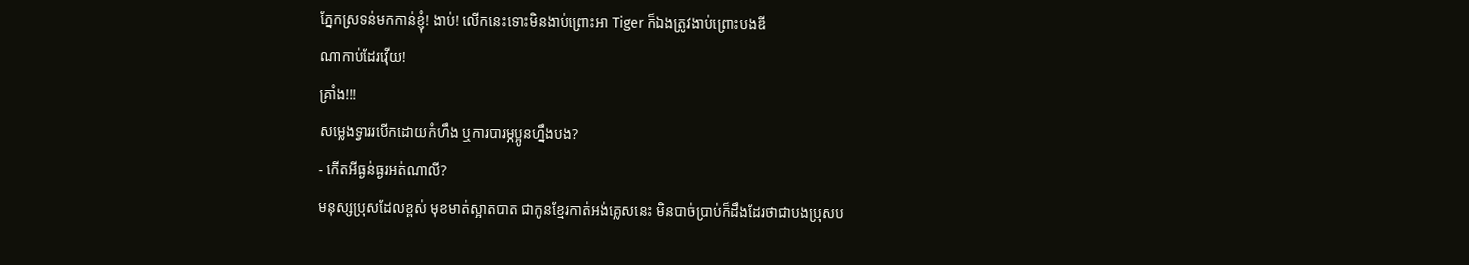ភ្នែកស្រទន់មកកាន់ខ្ញុំ! ងាប់! លើកនេះទោះមិនងាប់ព្រោះអា Tiger ក៏ឯងត្រូវងាប់ព្រោះបងឌី
ណាកាប់ដែរវ៉ើយ!
គ្រាំង!!!
សម្លេងទ្វាររបើកដោយកំហឹង ឬការបារម្ភប្អូនហ្នឹងបង?
- កើតអីធ្ងន់ធ្ងរអត់ណាលី?
មនុស្សប្រុសដែលខ្ពស់ មុខមាត់ស្អាតបាត ជាកូនខ្មែរកាត់អង់គ្លេសនេះ មិនបាច់ប្រាប់ក៏ដឹងដែរថាជាបងប្រុសប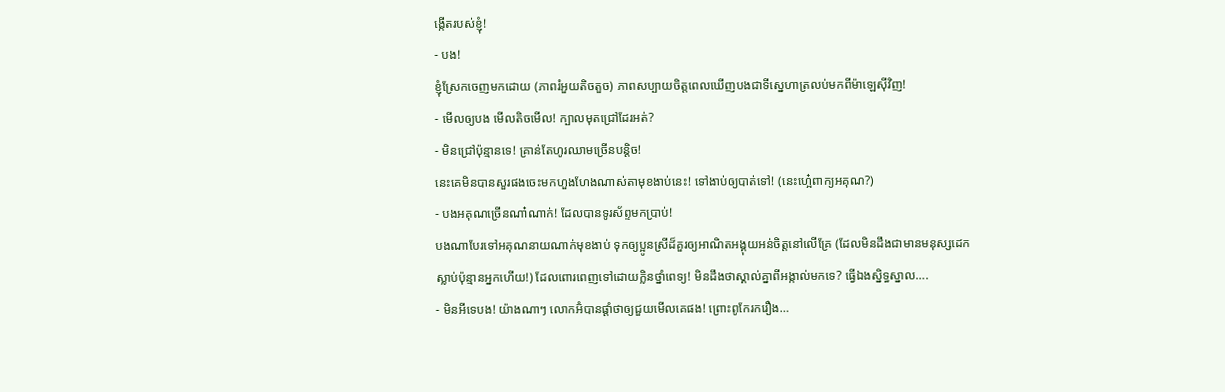ង្កើតរបស់ខ្ញុំ!
- បង!
ខ្ញុំស្រែកចេញមកដោយ (ភាពរំអួយតិចតួច) ភាពសប្បាយចិត្តពេលឃើញបងជាទីស្នេហាត្រលប់មកពីម៉ាឡេស៊ីវិញ!
- មើលឲ្យបង មើលតិចមើល! ក្បាលមុតជ្រៅដែរអត់?
- មិនជ្រៅប៉ុន្មានទេ! គ្រាន់តែហូរឈាមច្រើនបន្តិច!
នេះគេមិនបានសួរផងចេះមកហួងហែងណាស់តាមុខងាប់នេះ! ទៅងាប់ឲ្យបាត់ទៅ! (នេះហ្អេ៎ពាក្យអគុណ?)
- បងអគុណច្រើនណា៎ណាក់! ដែលបានទូរស័ព្ទមកប្រាប់!
បងណាបែរទៅអគុណនាយណាក់មុខងាប់ ទុកឲ្យប្អូនស្រីដ៏គួរឲ្យអាណិតអង្គុយអន់ចិត្តនៅលើគ្រែ (ដែលមិនដឹងជាមានមនុស្សដេក
ស្លាប់ប៉ុន្មានអ្នកហើយ!) ដែលពោរពេញទៅដោយក្លិនថ្នាំពេទ្យ! មិនដឹងថាស្គាល់គ្នាពីអង្កាល់មកទេ? ធ្វើឯងស្និទ្ធស្នាល….
- មិនអីទេបង! យ៉ាងណាៗ លោកអ៊ំបានផ្ដាំថាឲ្យជួយមើលគេផង! ព្រោះពូកែរករឿង…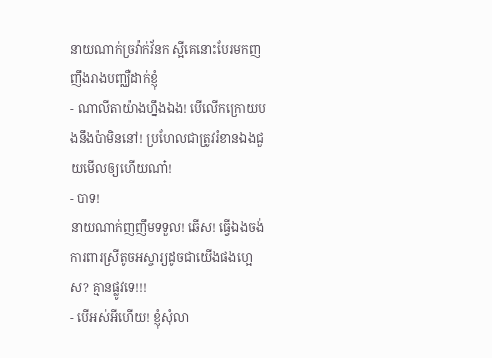នាយណាក់ច្រវ៉ាក់វ័នក ស្អីគេនោះបែរមកញញឹងរាងបញ្ឈឺដាក់ខ្ញុំ
- ណាលីតាយ៉ាងហ្នឹងឯង! បើលើកក្រោយបងនឹងប៉ាមិននៅ! ប្រហែលជាត្រូវរំខានឯងជួយមើលឲ្យហើយណា៎!
- បាទ!
នាយណាក់ញញឹមទទួល! ឆើស! ធ្វើឯងចង់ការពារស្រីតូចអស្ចារ្យដូចជាយើងផងហ្អេស? គ្មានផ្លូវទេ!!!
- បើអស់អីហើយ! ខ្ញុំសុំលា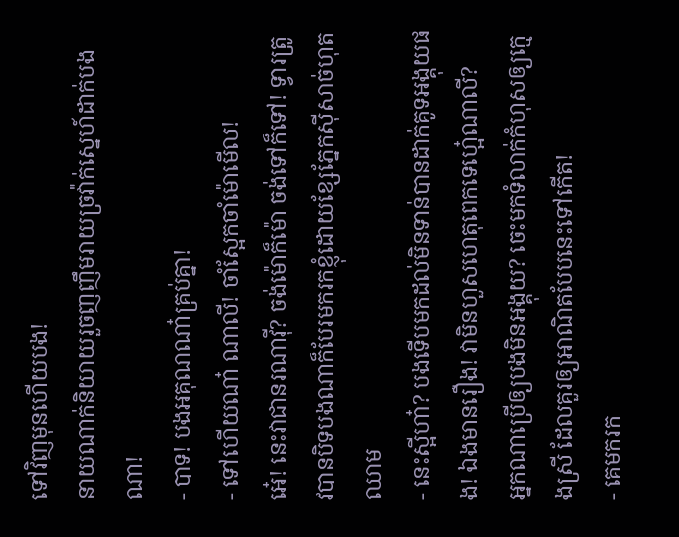ទៅវិញមុនហើយបង!
នាយណាក់និយាយរួចញញឹមរាយច្រវ៉ាក់ស្នេហ៍ដាក់បងណា!
- បាទ! បងអគុណណា៎គ្រប់គ្នា!
- ទៅហើយណា៎ ណាលី! ចាំស្អែកចាំម៉ោមើល!
អេ៎! នេះវាជានរណាវ៉ី? ចង់ម៉ោក៏ម៉ោ ចង់ទៅក៏ទៅ! ទ្វារត្រូវបានបិទបងណាក៏បែរមករកខ្ញុំដោយខ្សែភ្នែកស៊ីសាច់ហុតឈាម
- នេះស្អីហា៎? បងទើបមកដល់មិនទាន់បានដាក់គូទអង្គុយផង! ឯងមានរឿង! វាមិនហួសហេតុពេកទេហ្អេ៎ណាលី?
អ្នកណាប្រើឲ្យបងមិនអង្គុយ? ចេះមកទំលាក់កំហុសឲ្យក្មេងស្រី ដែលគួរឲ្យអាណិតបែបនេះទៅកើត!
- គេមករក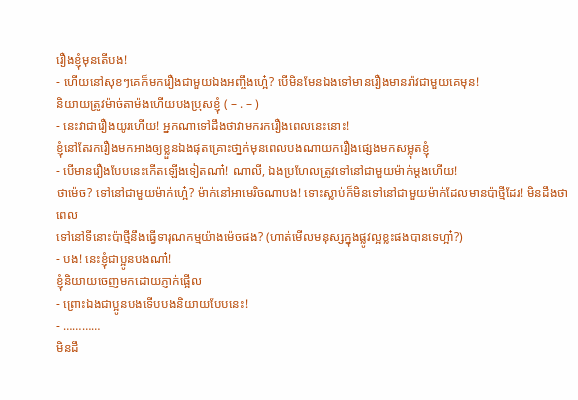រឿងខ្ញុំមុនតើបង!
- ហើយនៅសុខៗគេក៏មករឿងជាមួយឯងអញ្ចឹងហ្អេ៎? បើមិនមែនឯងទៅមានរឿងមានរ៉ាវជាមួយគេមុន!
និយាយត្រូវម៉ាច់តាម៉ងហើយបងប្រុសខ្ញុំ ( – . – )
- នេះវាជារឿងយូរហើយ! អ្នកណាទៅដឹងថាវាមករករឿងពេលនេះនោះ!
ខ្ញុំនៅតែរករឿងមកអាងឲ្យខ្លួនឯងផុតគ្រោះថា្នក់មុនពេលបងណាយករឿងផ្សេងមកសម្លុតខ្ញុំ
- បើមានរឿងបែបនេះកើតឡើងទៀតណា៎! ណាលី, ឯងប្រហែលត្រូវទៅនៅជាមួយម៉ាក់ម្ដងហើយ!
ថាម៉េច? ទៅនៅជាមួយម៉ាក់ហ្អេ៎? ម៉ាក់នៅអាមេរិចណាបង! ទោះស្លាប់ក៏មិនទៅនៅជាមួយម៉ាក់ដែលមានប៉ាថ្មីដែរ! មិនដឹងថាពេល
ទៅនៅទីនោះប៉ាថ្មីនឹងធ្វើទារុណកម្មយ៉ាងម៉េចផង? (ហាត់មើលមនុស្សក្នុងផ្លូវល្អខ្លះផងបានទេហ្អា៎?)
- បង! នេះខ្ញុំជាប្អូនបងណា៎!
ខ្ញុំនិយាយចេញមកដោយភ្ញាក់ផ្អើល
- ព្រោះឯងជាប្អូនបងទើបបងនិយាយបែបនេះ!
- …………
មិនដឹ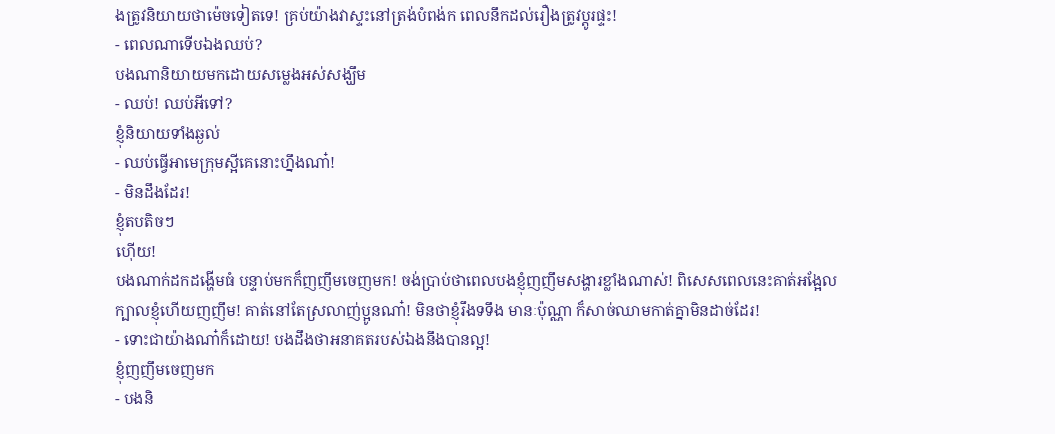ងត្រូវនិយាយថាម៉េចទៀតទេ! គ្រប់យ៉ាងវាស្ទះនៅត្រង់បំពង់ក ពេលនឹកដល់រឿងត្រូវប្ដូរផ្ទះ!
- ពេលណាទើបឯងឈប់?
បងណានិយាយមកដោយសម្លេងអស់សង្ឃឹម
- ឈប់! ឈប់អីទៅ?
ខ្ញុំនិយាយទាំងឆ្ងល់
- ឈប់ធ្វើអាមេក្រុមស្អីគេនោះហ្នឹងណា៎!
- មិនដឹងដែរ!
ខ្ញុំតបតិចៗ
ហ៊ើយ!
បងណាក់ដកដង្ហើមធំ បន្ទាប់មកក៏ញញឹមចេញមក! ចង់ប្រាប់ថាពេលបងខ្ញុំញញឹមសង្ហារខ្លាំងណាស់! ពិសេសពេលនេះគាត់អង្អែល
ក្បាលខ្ញុំហើយញញឹម! គាត់នៅតែស្រលាញ់ប្អូនណា៎! មិនថាខ្ញុំរឹងទទឹង មានៈប៉ុណ្ណា ក៏សាច់ឈាមកាត់គ្នាមិនដាច់ដែរ!
- ទោះជាយ៉ាងណា៎ក៏ដោយ! បងដឹងថាអនាគតរបស់ឯងនឹងបានល្អ!
ខ្ញុំញញឹមចេញមក
- បងនិ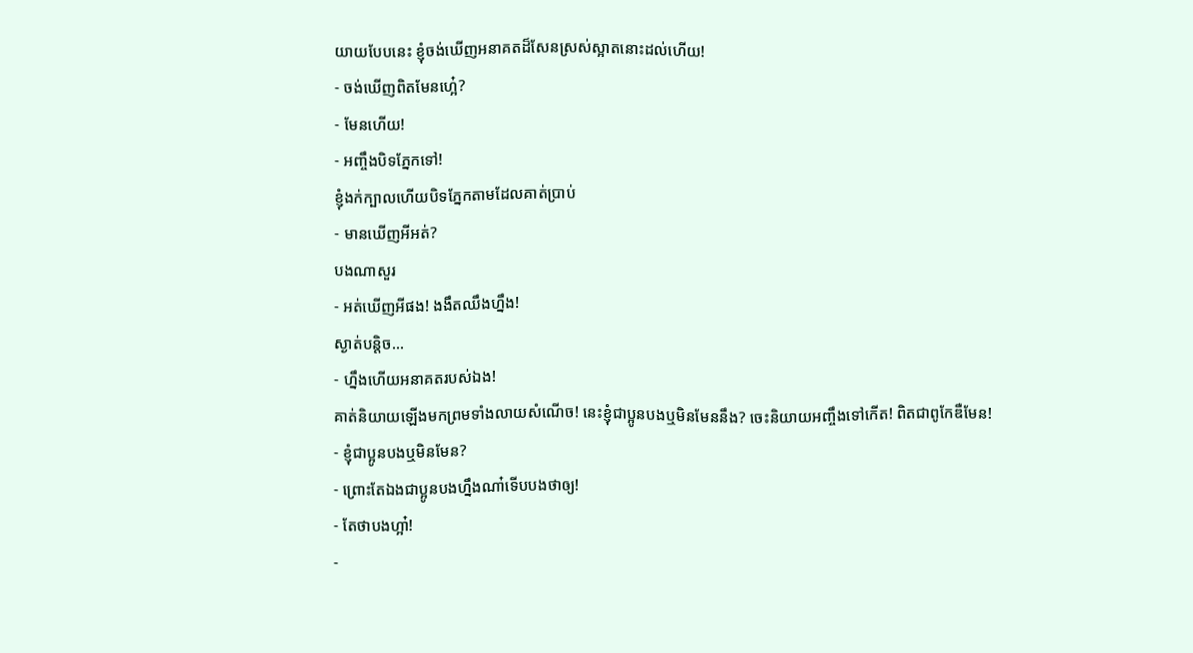យាយបែបនេះ ខ្ញុំចង់ឃើញអនាគតដ៏សែនស្រស់ស្អាតនោះដល់ហើយ!
- ចង់ឃើញពិតមែនហ្អេ៎?
- មែនហើយ!
- អញ្ចឹងបិទភ្នែកទៅ!
ខ្ញុំងក់ក្បាលហើយបិទភ្នែកតាមដែលគាត់ប្រាប់
- មានឃើញអីអត់?
បងណាសួរ
- អត់ឃើញអីផង! ងងឹតឈឹងហ្នឹង!
ស្ងាត់បន្តិច…
- ហ្នឹងហើយអនាគតរបស់ឯង!
គាត់និយាយឡើងមកព្រមទាំងលាយសំណើច! នេះខ្ញុំជាប្អូនបងឬមិនមែននឹង? ចេះនិយាយអញ្ចឹងទៅកើត! ពិតជាពូកែឌឺមែន!
- ខ្ញុំជាប្អូនបងឬមិនមែន?
- ព្រោះតែឯងជាប្អូនបងហ្នឹងណា៎ទើបបងថាឲ្យ!
- តែថាបងហ្អា៎!
-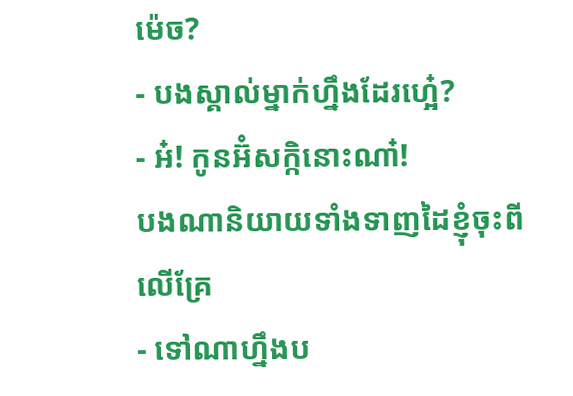ម៉េច?
- បងស្គាល់ម្នាក់ហ្នឹងដែរហ្អេ៎?
- អ៎! កូនអ៊ំសក្កិនោះណា៎!
បងណានិយាយទាំងទាញដៃខ្ញុំចុះពីលើគ្រែ
- ទៅណាហ្នឹងប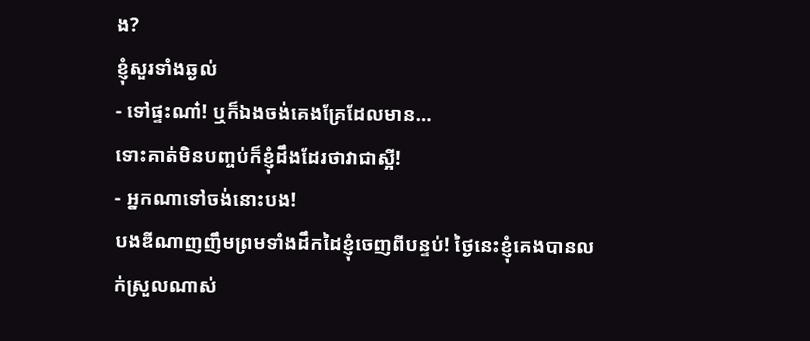ង?
ខ្ញុំសួរទាំងឆ្ងល់
- ទៅផ្ទះណា៎! ឬក៏ឯងចង់គេងគ្រែដែលមាន…
ទោះគាត់មិនបញ្ចប់ក៏ខ្ញុំដឹងដែរថាវាជាស្អី!
- អ្នកណាទៅចង់នោះបង!
បងឌីណាញញឹមព្រមទាំងដឹកដៃខ្ញុំចេញពីបន្ទប់! ថ្ងៃនេះខ្ញុំគេងបានលក់ស្រួលណាស់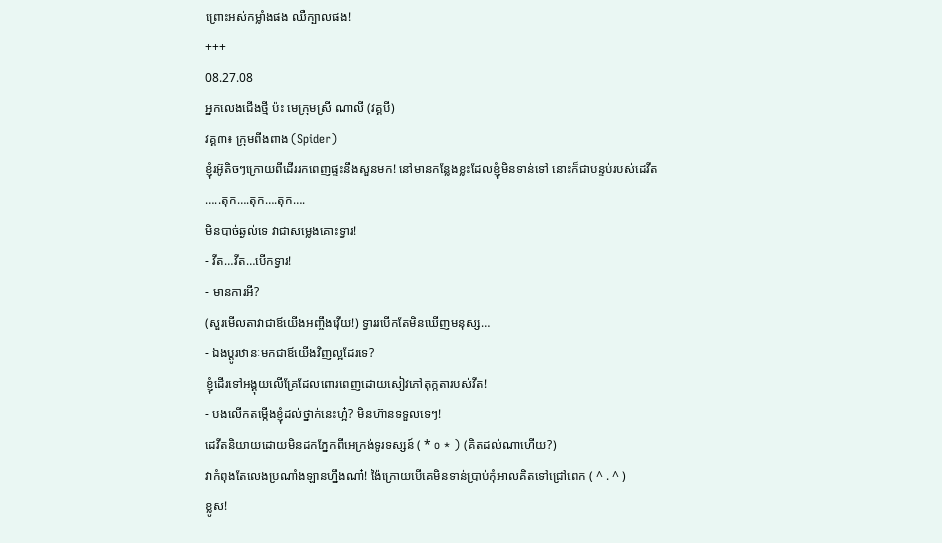ព្រោះអស់កម្លាំងផង ឈឺក្បាលផង!
+++
08.27.08
អ្នកលេងជើងថ្មី ប៉ះ មេក្រុមស្រី ណាលី (វគ្គបី)
វគ្គ៣៖ ក្រុមពីងពាង (Spider)
ខ្ញុំរអ៊ូតិចៗក្រោយពីដើររកពេញផ្ទះនឹងសួនមក! នៅមានកន្លែងខ្លះដែលខ្ញុំមិនទាន់ទៅ នោះក៏ជាបន្ទប់របស់ដេវីត
…..តុក….តុក….តុក….
មិនបាច់ឆ្ងល់ទេ វាជាសម្លេងគោះទ្វារ!
- វីត…វីត…បើកទ្វារ!
- មានការអី?
(សួរមើលតាវាជាឪយើងអញ្ចឹងវ៉ើយ!) ទ្វាររបើកតែមិនឃើញមនុស្ស…
- ឯងប្ដូរឋានៈមកជាឪយើងវិញល្អដែរទេ?
ខ្ញុំដើរទៅអង្គុយលើគ្រែដែលពោរពេញដោយសៀវភៅតុក្កតារបស់វីត!
- បងលើកតម្កើងខ្ញុំដល់ថ្នាក់នេះហ្អ៎? មិនហ៊ានទទួលទេៗ!
ដេវីតនិយាយដោយមិនដកភ្នែកពីអេក្រង់ទូរទស្សន៍ ( * o * ) (គិតដល់ណាហើយ?)
វាកំពុងតែលេងប្រណាំងឡានហ្នឹងណា៎! ង៉ៃក្រោយបើគេមិនទាន់ប្រាប់កុំអាលគិតទៅជ្រៅពេក ( ^ . ^ )
ខ្លូស!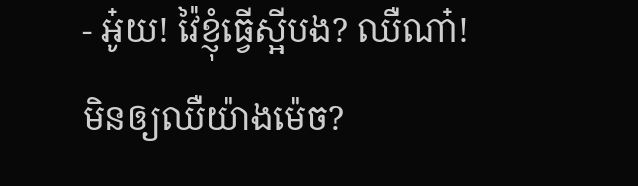- អូ៎យ! វ៉ៃខ្ញុំធ្វើស្អីបង? ឈឺណា៎!
មិនឲ្យឈឺយ៉ាងម៉េច?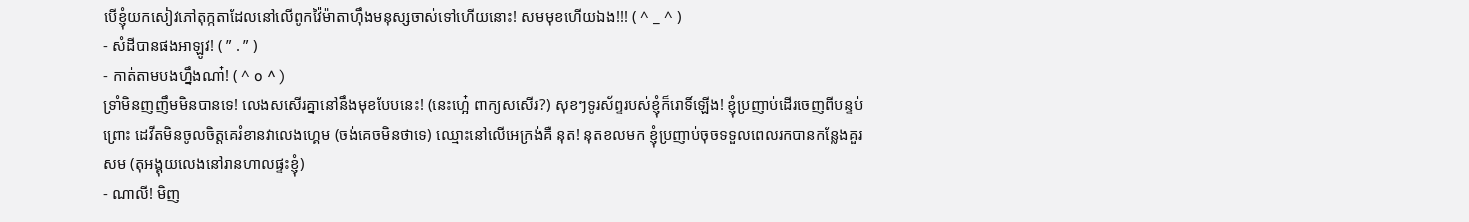បើខ្ញុំយកសៀវភៅតុក្កតាដែលនៅលើពូកវ៉ៃម៉ាតាហ៊ឹងមនុស្សចាស់ទៅហើយនោះ! សមមុខហើយឯង!!! ( ^ _ ^ )
- សំដីបានផងអាឡូវ! ( ” . ” )
- កាត់តាមបងហ្នឹងណា៎! ( ^ o ^ )
ទ្រាំមិនញញឹមមិនបានទេ! លេងសសើរគ្នានៅនឹងមុខបែបនេះ! (នេះហ្អេ៎ ពាក្យសសើរ?) សុខៗទូរស័ព្ទរបស់ខ្ញុំក៏រោទិ៍ឡើង! ខ្ញុំប្រញាប់ដើរចេញពីបន្ទប់ព្រោះ ដេវីតមិនចូលចិត្តគេរំខានវាលេងហ្គេម (ចង់គេចមិនថាទេ) ឈ្មោះនៅលើអេក្រង់គឺ នុត! នុតខលមក ខ្ញុំប្រញាប់ចុចទទួលពេលរកបានកន្លែងគួរសម (តុអង្គុយលេងនៅរានហាលផ្ទះខ្ញុំ)
- ណាលី! មិញ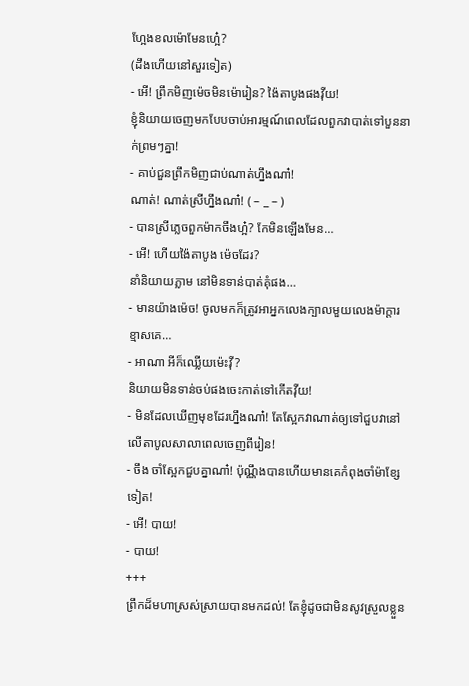ហ្អែងខលម៉ោមែនហ្អេ៎?
(ដឹងហើយនៅសួរទៀត)
- អើ! ព្រឹកមិញម៉េចមិនម៉ោរៀន? ង៉ៃតាបូងផងវ៉ីយ!
ខ្ញុំនិយាយចេញមកបែបចាប់អារម្មណ៍ពេលដែលពួកវាបាត់ទៅបួននាក់ព្រមៗគ្នា!
- គាប់ជួនព្រឹកមិញជាប់ណាត់ហ្នឹងណា៎!
ណាត់! ណាត់ស្រីហ្នឹងណា៎! ( – _ – )
- បានស្រីភ្លេចពួកម៉ាកចឹងហ្អ៎? កែមិនឡើងមែន…
- អើ! ហើយង៉ៃតាបូង ម៉េចដែរ?
នាំនិយាយភ្លាម នៅមិនទាន់បាត់គុំផង…
- មានយ៉ាងម៉េច! ចូលមកក៏ត្រូវអាអ្នកលេងក្បាលមួយលេងម៉ាក្ដារ ខ្មាសគេ…
- អាណា អីក៏ឈ្លើយម៉េះវ៉ី?
និយាយមិនទាន់ចប់ផងចេះកាត់ទៅកើតវ៉ីយ!
- មិនដែលឃើញមុខដែរហ្នឹងណា៎! តែស្អែកវាណាត់ឲ្យទៅជួបវានៅលើតាបូលសាលាពេលចេញពីរៀន!
- ចឹង ចាំស្អែកជួបគ្នាណា៎! ប៉ុណ្ណឹងបានហើយមានគេកំពុងចាំម៉ាខ្សែទៀត!
- អើ! បាយ!
- បាយ!
+++
ព្រឹកដ៏មហាស្រស់ស្រាយបានមកដល់! តែខ្ញុំដូចជាមិនសូវស្រួលខ្លួន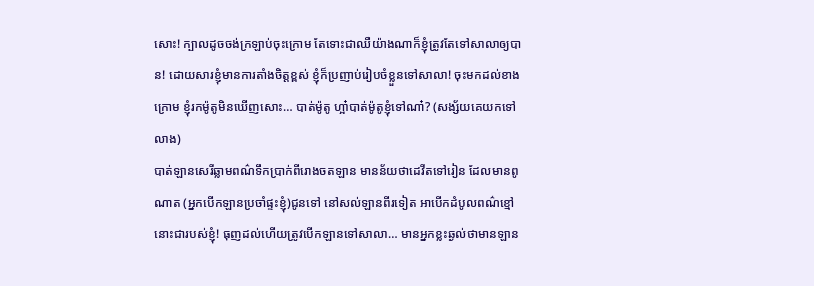សោះ! ក្បាលដូចចង់ក្រឡាប់ចុះក្រោម តែទោះជាឈឺយ៉ាងណាក៏ខ្ញុំត្រូវតែទៅសាលាឲ្យបាន! ដោយសារខ្ញុំមានការតាំងចិត្តខ្ពស់ ខ្ញុំក៏ប្រញាប់រៀបចំខ្លួនទៅសាលា! ចុះមកដល់ខាងក្រោម ខ្ញុំរកម៉ូតូមិនឃើញសោះ… បាត់ម៉ូតូ ហ្អា៎បាត់ម៉ូតូខ្ញុំទៅណា៎? (សង្ស័យគេយកទៅលាង)
បាត់ឡានសេរីឆ្លាមពណ៌ទឹកប្រាក់ពីរោងចតឡាន មានន័យថាដេវីតទៅរៀន ដែលមានពូណាត (អ្នកបើកឡានប្រចាំផ្ទះខ្ញុំ)ជូនទៅ នៅសល់ឡានពីរទៀត អាបើកដំបូលពណ៌ខ្មៅនោះជារបស់ខ្ញុំ! ធុញដល់ហើយត្រូវបើកឡានទៅសាលា… មានអ្នកខ្លះឆ្ងល់ថាមានឡាន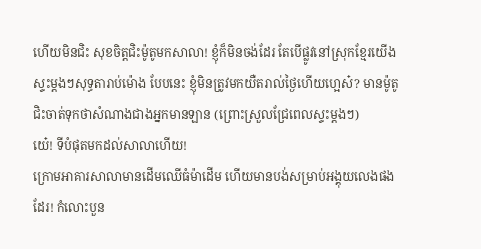ហើយមិនជិះ សុខចិត្តជិះម៉ូតូមកសាលា! ខ្ញុំក៏មិនចង់ដែរ តែបើផ្លូវនៅស្រុកខ្មែរយើងស្ទះម្ដងៗសុទ្ធតារាប់ម៉ោង បែបនេះ ខ្ញុំមិនត្រូវមកយឺតរាល់ថ្ងៃហើយហ្អេស៎? មានម៉ូតូជិះចាត់ទុកថាសំណាងជាងអ្នកមានឡាន (ព្រោះស្រួលជ្រែពេលស្ទះម្ដងៗ)
យេ៎! ទីបំផុតមកដល់សាលាហើយ!
ក្រោមអាគារសាលាមានដើមឈើធំម៉ាដើម ហើយមានបង់សម្រាប់អង្គុយលេងផងដែរ! កំលោះបួន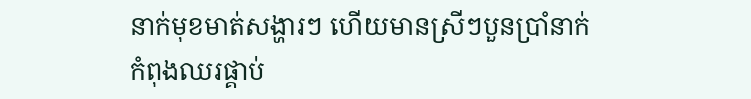នាក់មុខមាត់សង្ហារៗ ហើយមានស្រីៗបួនប្រាំនាក់កំពុងឈរផ្គាប់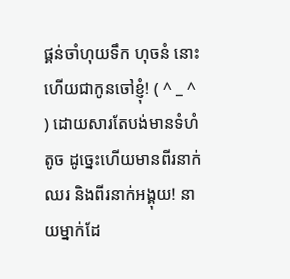ផ្គន់ចាំហុយទឹក ហុចនំ នោះហើយជាកូនចៅខ្ញុំ! ( ^ _ ^ ) ដោយសារតែបង់មានទំហំតូច ដូច្នេះហើយមានពីរនាក់ឈរ និងពីរនាក់អង្គុយ! នាយម្នាក់ដែ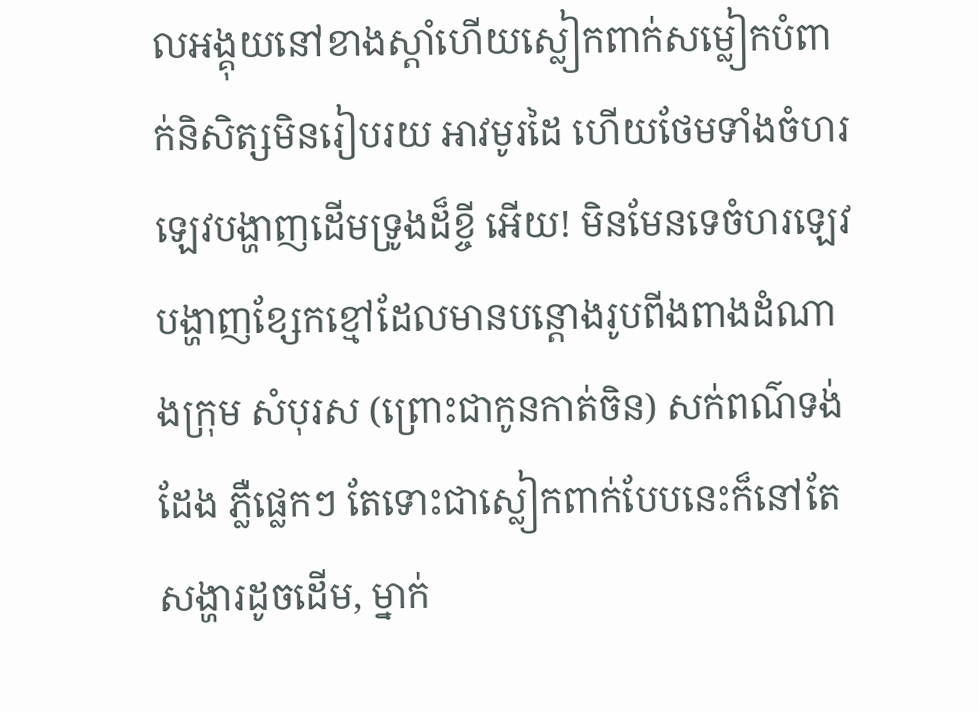លអង្គុយនៅខាងស្ដាំហើយស្លៀកពាក់សម្លៀកបំពាក់និសិត្សមិនរៀបរយ អាវមូរដៃ ហើយថែមទាំងចំហរឡេវបង្ហាញដើមទ្រូងដ៏ខ្ចី អើយ! មិនមែនទេចំហរឡេវបង្ហាញខ្សែកខ្មៅដែលមានបន្តោងរូបពីងពាងដំណាងក្រុម សំបុរស (ព្រោះជាកូនកាត់ចិន) សក់ពណ៌ទង់ដែង ភ្លឺផ្លេកៗ តែទោះជាស្លៀកពាក់បែបនេះក៏នៅតែសង្ហារដូចដើម, ម្នាក់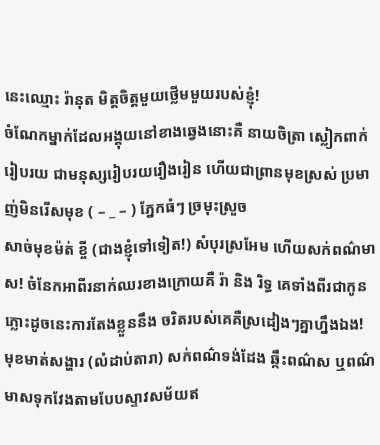នេះឈ្មោះ រ៉ានុត មិត្តចិត្តមួយថ្លើមមួយរបស់ខ្ញុំ!
ចំណែកម្នាក់ដែលអង្គុយនៅខាងឆ្វេងនោះគឺ នាយចិត្រា ស្លៀកពាក់រៀបរយ ជាមនុស្សរៀបរយរឿងរៀន ហើយជាព្រានមុខស្រស់ ប្រមាញ់មិនរើសមុខ ( – _ – ) ភ្នែកធំៗ ច្រមុះស្រួច
សាច់មុខម៉ត់ ខ្ចី (ជាងខ្ញុំទៅទៀត!) សំបុរស្រអែម ហើយសក់ពណ៌មាស! ចំនែកអាពីរនាក់ឈរខាងក្រោយគឺ រ៉ា និង រិទ្ធ គេទាំងពីរជាកូនភ្លោះដូចនេះការតែងខ្លួននឹង ចរិតរបស់គេគឺស្រដៀងៗគ្នាហ្នឹងឯង! មុខមាត់សង្ហារ (លំដាប់តារា) សក់ពណ៌ទង់ដែង ឆ្កឹះពណ៌ស ឬពណ៌មាសទុកវែងតាមបែបស្ទាវសម័យឥ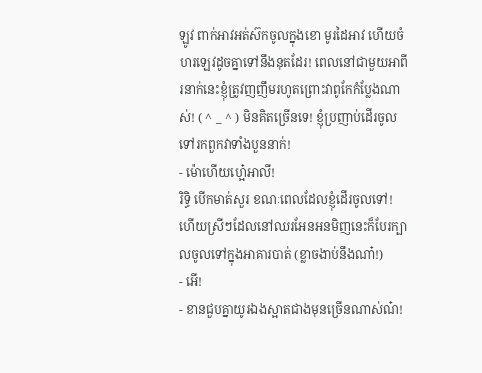ឡូវ ពាក់អាវអត់ស៊កចូលក្នុងខោ មូរដៃអាវ ហើយចំហរឡេវដូចគ្នាទៅនឹងនុតដែរ! ពេលនៅជាមួយអាពីរនាក់នេះខ្ញុំត្រូវញញឹមរហូតព្រោះវាពូកែកំប្លែងណាស់! ( ^ _ ^ ) មិនគិតច្រើនទេ! ខ្ញុំប្រញាប់ដើរចូលទៅរកពួកវាទាំងបួននាក់!
- ម៉ោហើយហ្អេ៎អាលី!
រិទ្ធិ បើកមាត់សួរ ខណៈពេលដែលខ្ញុំដើរចូលទៅ! ហើយស្រីៗដែលនៅឈរអែនអនមិញនេះក៏បែរក្បាលចូលទៅក្នុងអាគារបាត់ (ខ្លាចងាប់នឹងណា៎!)
- អើ!
- ខានជួបគ្នាយូរឯងស្អាតជាងមុនច្រើនណាស់ណ៎!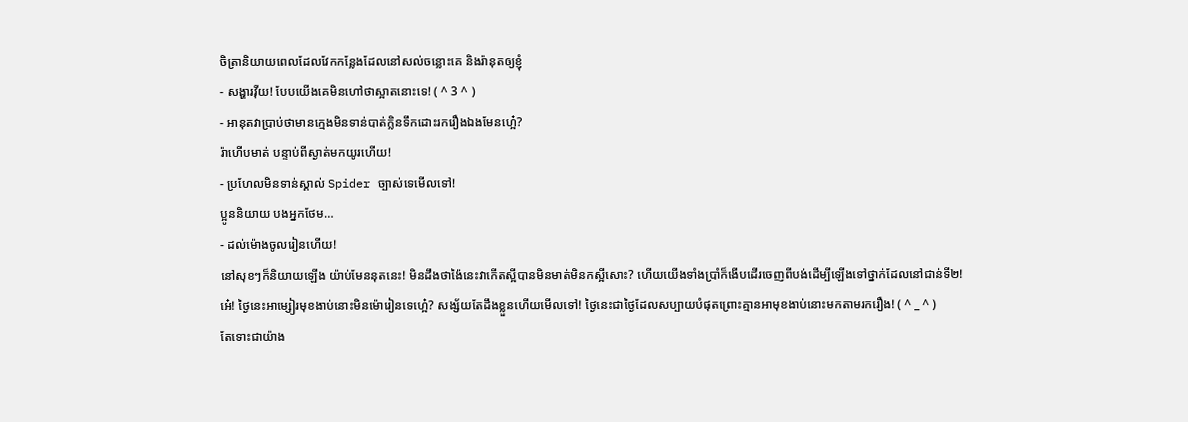ចិត្រានិយាយពេលដែលវែកកន្លែងដែលនៅសល់ចន្លោះគេ និងរ៉ានុតឲ្យខ្ញុំ
- សង្ហារវ៉ីយ! បែបយើងគេមិនហៅថាស្អាតនោះទេ! ( ^ 3 ^ )
- អានុតវាប្រាប់ថាមានក្មេងមិនទាន់បាត់ក្លិនទឹកដោះរករឿងឯងមែនហ្អេ៎?
រ៉ាហើបមាត់ បន្ទាប់ពីស្ងាត់មកយូរហើយ!
- ប្រហែលមិនទាន់ស្គាល់ Spider ច្បាស់ទេមើលទៅ!
ប្អូននិយាយ បងអ្នកថែម…
- ដល់ម៉ោងចូលរៀនហើយ!
នៅសុខៗក៏និយាយឡើង យ៉ាប់មែននុតនេះ! មិនដឹងថាង៉ៃនេះវាកើតស្អីបានមិនមាត់មិនកស្អីសោះ? ហើយយើងទាំងប្រាំក៏ងើបដើរចេញពីបង់ដើម្បីឡើងទៅថ្នាក់ដែលនៅជាន់ទី២!
អេ៎! ថ្ងៃនេះអាម្សៀរមុខងាប់នោះមិនម៉ោរៀនទេហ្អេ៎? សង្ស័យតែដឹងខ្លួនហើយមើលទៅ! ថ្ងៃនេះជាថ្ងៃដែលសប្បាយបំផុតព្រោះគ្មានអាមុខងាប់នោះមកតាមរករឿង! ( ^ _ ^ )
តែទោះជាយ៉ាង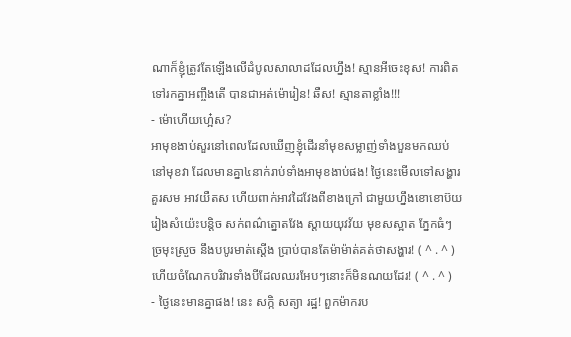ណាក៏ខ្ញុំត្រូវតែឡើងលើដំបូលសាលាដដែលហ្នឹង! ស្មានអីចេះខុស! ការពិតទៅរកគ្នាអញ្ចឹងតើ បានជាអត់ម៉ោរៀន! ឆឺស! ស្មានតាខ្លាំង!!!
- ម៉ោហើយហ្អេ៎ស?
អាមុខងាប់សួរនៅពេលដែលឃើញខ្ញុំដើរនាំមុខសម្លាញ់ទាំងបួនមកឈប់នៅមុខវា ដែលមានគ្នា៤នាក់រាប់ទាំងអាមុខងាប់ផង! ថ្ងៃនេះមើលទៅសង្ហារគួរសម អាវយឺតស ហើយពាក់អាវដៃវែងពីខាងក្រៅ ជាមួយហ្នឹងខោខោប៊យរៀងសំយ៉េះបន្តិច សក់ពណ៌ត្នោតវែង ស្តាយយុវវ័យ មុខសស្អាត ភ្នែកធំៗ ច្រមុះស្រួច នឹងបបូរមាត់ស្ដើង ប្រាប់បានតែម៉ាម៉ាត់គត់ថាសង្ហារ! ( ^ . ^ ) ហើយចំណែកបរិវារទាំងបីដែលឈរអែបៗនោះក៏មិនណយដែរ! ( ^ . ^ )
- ថ្ងៃនេះមានគ្នាផង! នេះ សក្កិ សត្យា រដ្ឋ! ពួកម៉ាករប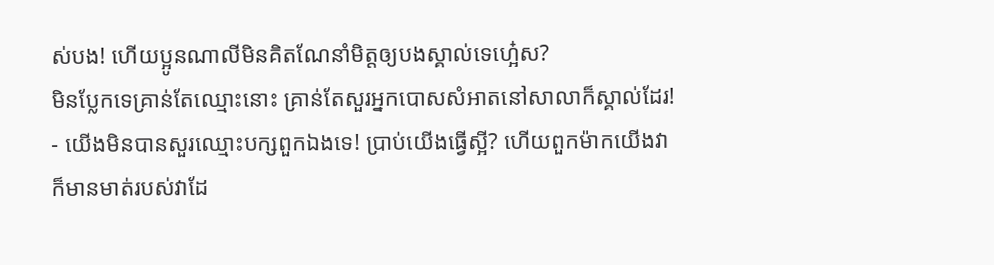ស់បង! ហើយប្អូនណាលីមិនគិតណែនាំមិត្តឲ្យបងស្គាល់ទេហ្អេ៎ស?
មិនប្លែកទេគ្រាន់តែឈ្មោះនោះ គ្រាន់តែសួរអ្នកបោសសំអាតនៅសាលាក៏ស្គាល់ដែរ!
- យើងមិនបានសួរឈ្មោះបក្សពួកឯងទេ! ប្រាប់យើងធ្វើស្អី? ហើយពួកម៉ាកយើងវាក៏មានមាត់របស់វាដែ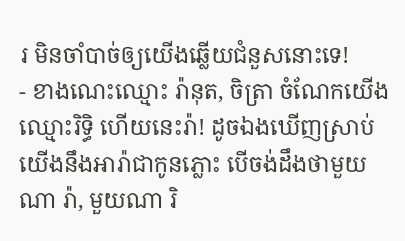រ មិនចាំបាច់ឲ្យយើងឆ្លើយជំនួសនោះទេ!
- ខាងណេះឈ្មោះ រ៉ានុត, ចិត្រា ចំណែកយើងឈ្មោះរិទ្ធិ ហើយនេះរ៉ា! ដូចឯងឃើញស្រាប់យើងនឹងអារ៉ាជាកូនភ្លោះ បើចង់ដឹងថាមួយណា រ៉ា, មួយណា រិ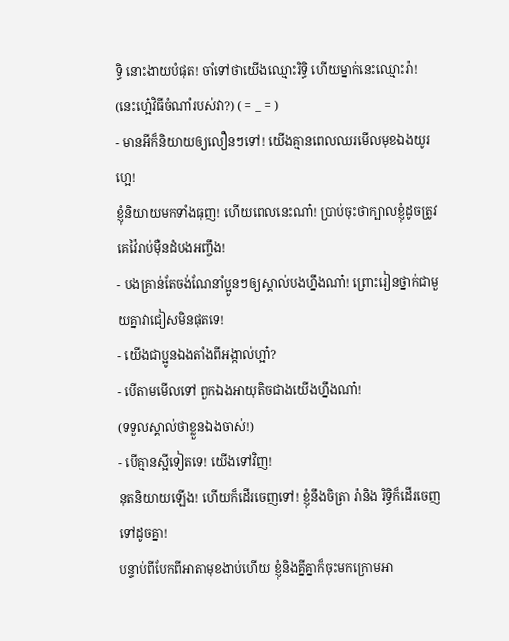ទ្ធិ នោះងាយបំផុត! ចាំទៅថាយើងឈ្មោះរិទ្ធិ ហើយម្នាក់នេះឈ្មោះរ៉ា!
(នេះហ្អេ៎វិធីចំណាំរបស់វា?) ( = _ = )
- មានអីក៏និយាយឲ្យលឿនៗទៅ! យើងគ្មានពេលឈរមើលមុខឯងយូរហ្អេ!
ខ្ញុំនិយាយមកទាំងធុញ! ហើយពេលនេះណា៎! ប្រាប់ចុះថាក្បាលខ្ញុំដូចត្រូវគេវ៉ៃរាប់ម៉ឺនដំបងអញ្ចឹង!
- បងគ្រាន់តែចង់ណែនាំប្អូនៗឲ្យស្គាល់បងហ្នឹងណា៎! ព្រោះរៀនថ្នាក់ជាមួយគ្នាវាជៀសមិនផុតទេ!
- យើងជាប្អូនឯងតាំងពីអង្កាល់ហ្អា៎?
- បើតាមមើលទៅ ពួកឯងអាយុតិចជាងយើងហ្នឹងណា៎!
(ទទួលស្គាល់ថាខ្លួនឯងចាស់!)
- បើគ្មានស្អីទៀតទេ! យើងទៅវិញ!
នុតនិយាយឡើង! ហើយក៏ដើរចេញទៅ! ខ្ញុំនឹងចិត្រា រ៉ានិង រិទ្ធិក៏ដើរចេញទៅដូចគ្នា!
បន្ទាប់ពីបែកពីអាតាមុខងាប់ហើយ ខ្ញុំនិងគ្នីគ្នាក៏ចុះមកក្រោមអា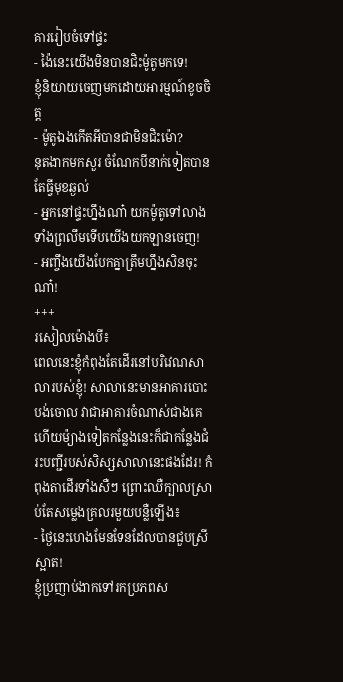គាររៀបចំទៅផ្ទះ
- ង៉ៃនេះយើងមិនបានជិះម៉ូតូមកទេ!
ខ្ញុំនិយាយចេញមកដោយអារម្មណ៍ខូចចិត្ត
- ម៉ូតូឯងកើតអីបានជាមិនជិះម៉ោ?
នុតងាកមកសួរ ចំណែកបីនាក់ទៀតបានតែធ្វីមុខឆ្ងល់
- អ្នកនៅផ្ទះហ្នឹងណា៎ យកម៉ូតូទៅលាងទាំងព្រលឹមទើបយើងយកឡានចេញ!
- អញ្ចឹងយើងបែកគ្នាត្រឹមហ្នឹងសិនចុះណា៎!
+++
រសៀលម៉ោងបី៖
ពេលនេះខ្ញុំកំពុងតែដើរនៅបរិវេណសាលារបស់ខ្ញុំ! សាលានេះមានអាគារបោះបង់ចោល វាជាអាគារចំណាស់ជាងគេហើយម៉្យាងទៀតកន្លែងនេះក៏ជាកន្លែងជំរះបញ្ជីរបស់សិស្សសាលានេះផងដែរ! កំពុងតាដើរទាំងសឺៗ ព្រោះឈឺក្បាលស្រាប់តែសម្លេងគ្រលរមួយបន្លឺឡើង៖
- ថ្ងៃនេះហេងមែនទែនដែលបានជួបស្រីស្អាត!
ខ្ញុំប្រញាប់ងាកទៅរកប្រភពស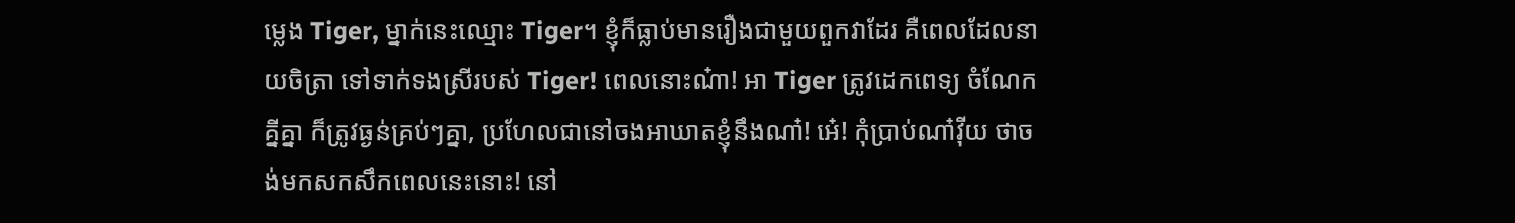ម្លេង Tiger, ម្នាក់នេះឈ្មោះ Tiger។ ខ្ញុំក៏ធ្លាប់មានរឿងជាមួយពួកវាដែរ គឺពេលដែលនាយចិត្រា ទៅទាក់ទងស្រីរបស់ Tiger! ពេលនោះណ៎ា! អា Tiger ត្រូវដេកពេទ្យ ចំណែកគ្នីគ្នា ក៏ត្រូវធ្ងន់គ្រប់ៗគ្នា, ប្រហែលជានៅចងអាឃាតខ្ញុំនឹងណា៎! អេ៎! កុំប្រាប់ណា៎វ៉ីយ ថាចង់មកសកសឹកពេលនេះនោះ! នៅ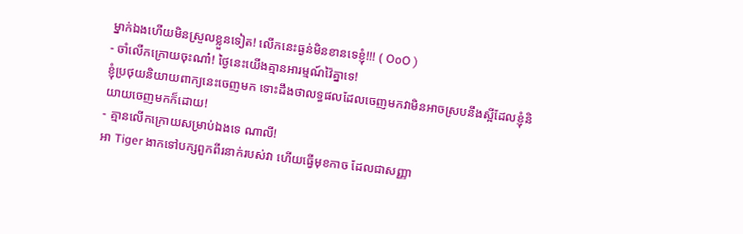ម្នាក់ឯងហើយមិនស្រួលខ្លួនទៀត! លើកនេះធ្ងន់មិនខានទេខ្ញុំ!!! ( OoO )
- ចាំលើកក្រោយចុះណា៎! ថ្ងៃនេះយើងគ្មានអារម្មណ៍វ៉ៃគ្នាទេ!
ខ្ញុំប្រថុយនិយាយពាក្យនេះចេញមក ទោះដឹងថាលទ្ធផលដែលចេញមកវាមិនអាចស្របនឹងស្អីដែលខ្ញុំនិយាយចេញមកក៏ដោយ!
- គ្មានលើកក្រោយសម្រាប់ឯងទេ ណាលី!
អា Tiger ងាកទៅបក្សពួកពីរនាក់របស់វា ហើយធ្វើមុខកាច ដែលជាសញ្ញា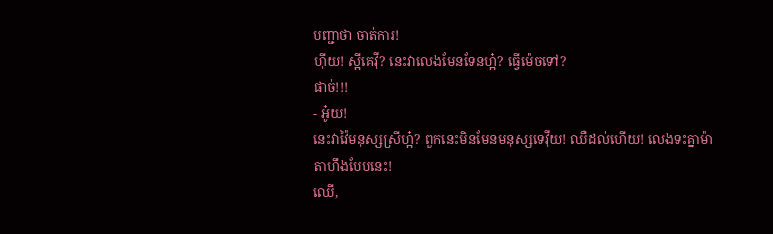បញ្ជាថា ចាត់ការ!
ហ៊ីយ! ស្អីគេវ៉ី? នេះវាលេងមែនទែនហ្អ៎? ធ្វើម៉េចទៅ?
ផាច់!!!
- អូ៎យ!
នេះវាវ៉ៃមនុស្សស្រីហ្អ៎? ពួកនេះមិនមែនមនុស្សទេវ៉ីយ! ឈឺដល់ហើយ! លេងទះគ្នាម៉ាតាហឹងបែបនេះ!
ឈើ,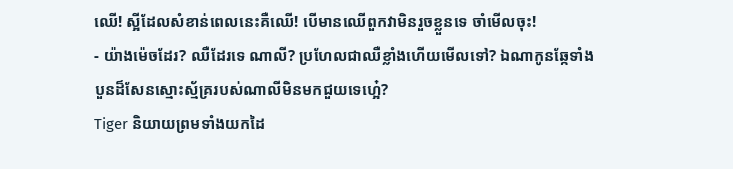ឈើ! ស្អីដែលសំខាន់ពេលនេះគឺឈើ! បើមានឈើពួកវាមិនរួចខ្លួនទេ ចាំមើលចុះ!
- យ៉ាងម៉េចដែរ? ឈឺដែរទេ ណាលី? ប្រហែលជាឈឺខ្លាំងហើយមើលទៅ? ឯណាកូនឆ្កែទាំងបួនដ៏សែនស្មោះស្ម័គ្ររបស់ណាលីមិនមកជួយទេហ្អេ៎?
Tiger និយាយព្រមទាំងយកដៃ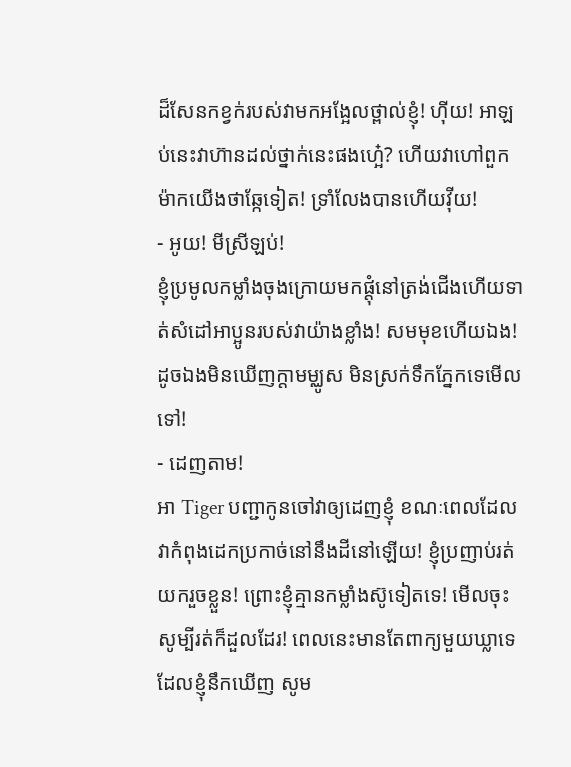ដ៏សែនកខ្វក់របស់វាមកអង្អែលថ្ពាល់ខ្ញុំ! ហ៊ីយ! អាឡប់នេះវាហ៊ានដល់ថ្នាក់នេះផងហ្អេ៎? ហើយវាហៅពួកម៉ាកយើងថាឆ្កែទៀត! ទ្រាំលែងបានហើយវ៉ីយ!
- អូយ! មីស្រីឡប់!
ខ្ញុំប្រមូលកម្លាំងចុងក្រោយមកផ្ដុំនៅត្រង់ជើងហើយទាត់សំដៅអាប្អូនរបស់វាយ៉ាងខ្លាំង! សមមុខហើយឯង! ដូចឯងមិនឃើញក្ដាមម្ឈូស មិនស្រក់ទឹកភ្នែកទេមើលទៅ!
- ដេញតាម!
អា Tiger បញ្ជាកូនចៅវាឲ្យដេញខ្ញុំ ខណៈពេលដែលវាកំពុងដេកប្រកាច់នៅនឹងដីនៅឡើយ! ខ្ញុំប្រញាប់រត់យករួចខ្លួន! ព្រោះខ្ញុំគ្មានកម្លាំងស៊ូទៀតទេ! មើលចុះសូម្បីរត់ក៏ដួលដែរ! ពេលនេះមានតែពាក្យមួយឃ្លាទេដែលខ្ញុំនឹកឃើញ សូម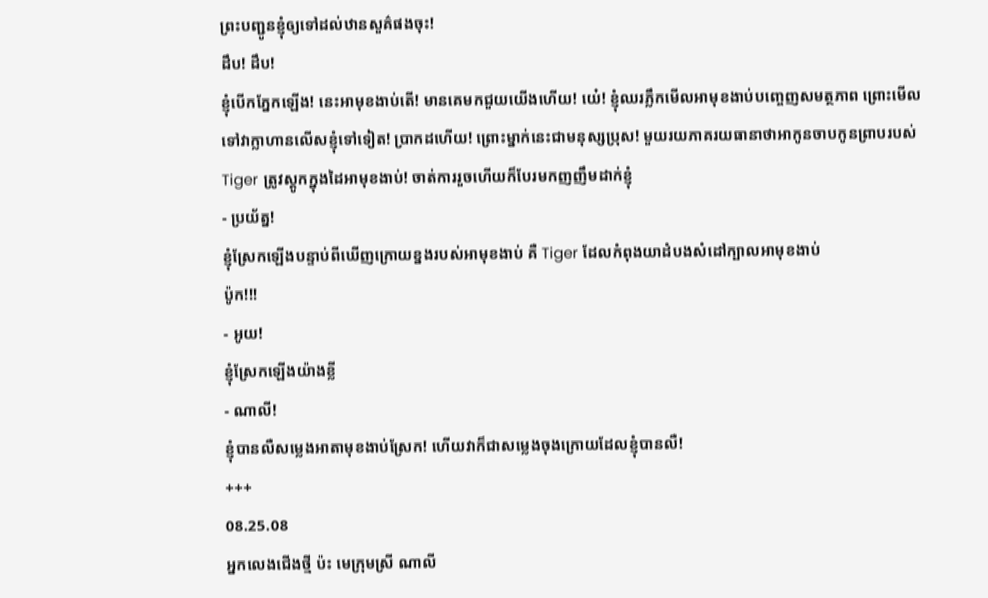ព្រះបញ្ជូនខ្ញុំឲ្យទៅដល់ឋានសួគ៌ផងចុះ!
ដឹប! ដឹប!
ខ្ញុំបើកភ្នែកឡើង! នេះអាមុខងាប់តើ! មានគេមកជួយយើងហើយ! យេ៎! ខ្ញុំឈរភ្លឹកមើលអាមុខងាប់បញ្ចេញសមត្ថភាព ព្រោះមើលទៅវាក្លាហានលើសខ្ញុំទៅទៀត! ប្រាកដហើយ! ព្រោះម្នាក់នេះជាមនុស្សប្រុស! មួយរយភាគរយធានាថាអាកូនចាបកូនព្រាបរបស់ Tiger ត្រូវស្ដូកក្នុងដៃអាមុខងាប់! ចាត់ការរួចហើយក៏បែរមកញញឹមដាក់ខ្ញុំ
- ប្រយ័ត្ន!
ខ្ញុំស្រែកឡើងបន្ទាប់ពីឃើញក្រោយខ្នងរបស់អាមុខងាប់ គឺ Tiger ដែលកំពុងយាដំបងសំដៅក្បាលអាមុខងាប់
ប៉ូក!!!
- អូយ!
ខ្ញុំស្រែកឡើងយ៉ាងខ្លី
- ណាលី!
ខ្ញុំបានលឺសម្លេងអាតាមុខងាប់ស្រែក! ហើយវាក៏ជាសម្លេងចុងក្រោយដែលខ្ញុំបានលឺ!
+++
08.25.08
អ្នកលេងជើងថ្មី ប៉ះ មេក្រុមស្រី ណាលី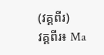(វគ្គពីរ)
វគ្គពីរ៖ Ma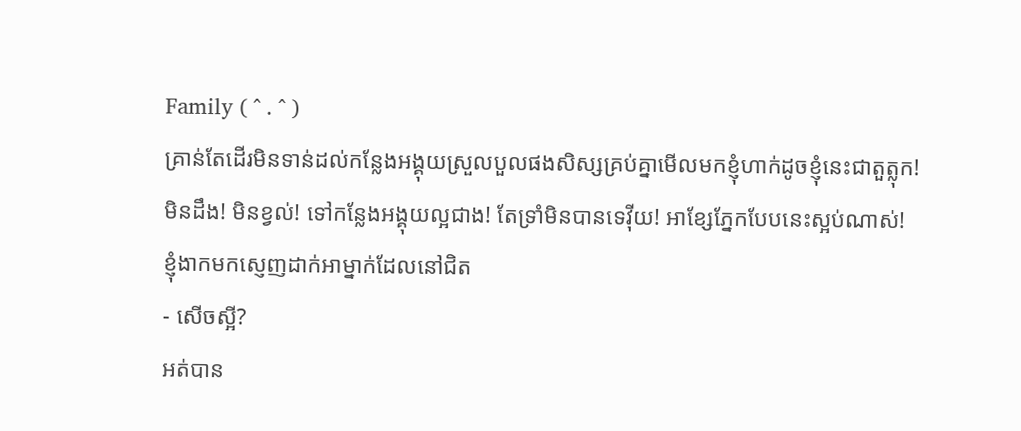Family ( ^ . ^ )
គ្រាន់តែដើរមិនទាន់ដល់កន្លែងអង្គុយស្រួលបួលផងសិស្សគ្រប់គ្នាមើលមកខ្ញុំហាក់ដូចខ្ញុំនេះជាតួត្លុក!
មិនដឹង! មិនខ្វល់! ទៅកន្លែងអង្គុយល្អជាង! តែទ្រាំមិនបានទេវ៉ីយ! អាខ្សែភ្នែកបែបនេះស្អប់ណាស់!
ខ្ញុំងាកមកស្ញេញដាក់អាម្នាក់ដែលនៅជិត
- សើចស្អី?
អត់បាន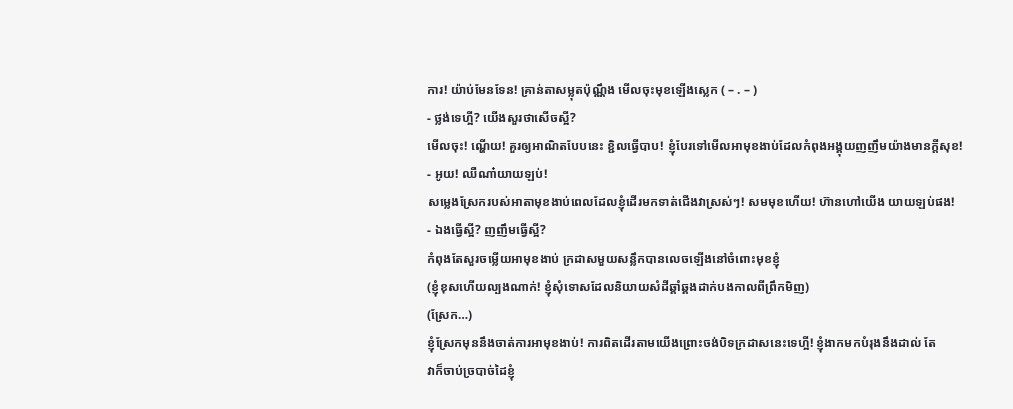ការ! យ៉ាប់មែនទែន! គ្រាន់តាសម្លុតប៉ុណ្ណឹង មើលចុះមុខឡើងស្លេក ( – . – )
- ថ្លង់ទេហ្អី? យើងសួរថាសើចស្អី?
មើលចុះ! ណ្ហើយ! គួរឲ្យអាណិតបែបនេះ ខ្ជិលធ្វើបាប! ខ្ញុំបែរទៅមើលអាមុខងាប់ដែលកំពុងអង្គុយញញឹមយ៉ាងមានក្ដីសុខ!
- អូយ! ឈឺណា៎យាយឡប់!
សម្លេងស្រែករបស់អាតាមុខងាប់ពេលដែលខ្ញុំដើរមកទាត់ជើងវាស្រស់ៗ! សមមុខហើយ! ហ៊ានហៅយើង យាយឡប់ផង!
- ឯងធ្វើស្អី? ញញឹមធ្វើស្អី?
កំពុងតែសួរចម្លើយអាមុខងាប់ ក្រដាសមួយសន្លឹកបានលេចឡើងនៅចំពោះមុខខ្ញុំ
(ខ្ញុំខុសហើយល្បងណាក់! ខ្ញុំសុំទោសដែលនិយាយសំដីឆ្គាំឆ្គងដាក់បងកាលពីព្រឹកមិញ)
(ស្រែក…)
ខ្ញុំស្រែកមុននឹងចាត់ការអាមុខងាប់! ការពិតដើរតាមយើងព្រោះចង់បិទក្រដាសនេះទេហ្អី! ខ្ញុំងាកមកបំរុងនឹងដាល់ តែ
វាក៏ចាប់ច្របាច់ដៃខ្ញុំ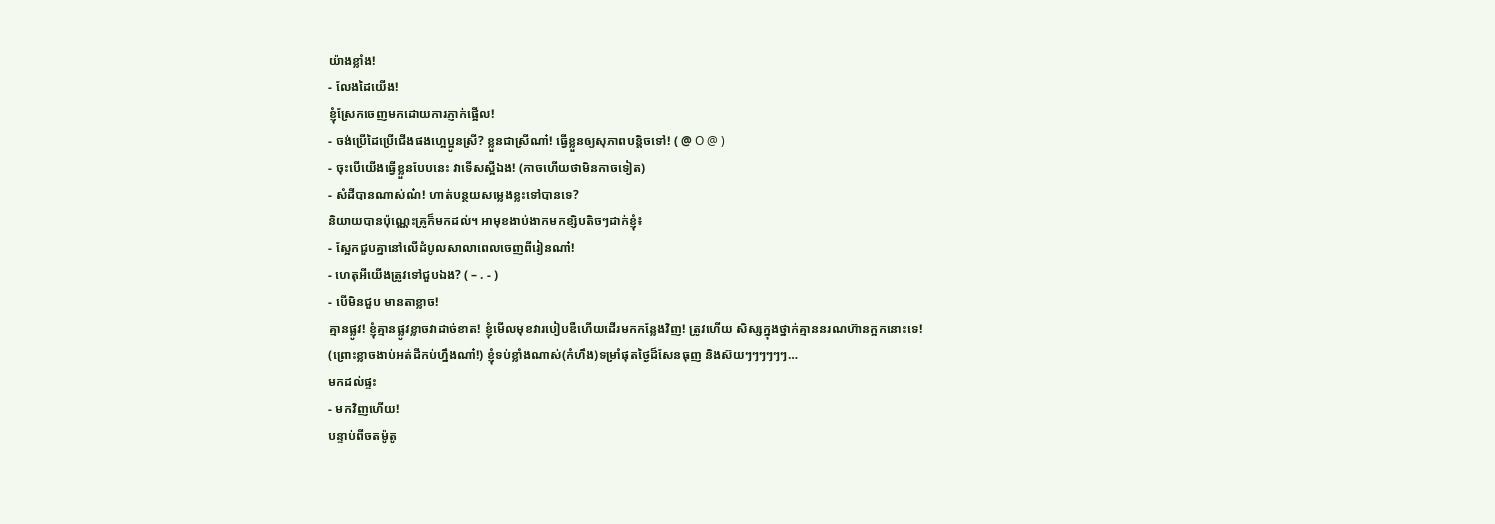យ៉ាងខ្លាំង!
- លែងដៃយើង!
ខ្ញុំស្រែកចេញមកដោយការភ្ញាក់ផ្អើល!
- ចង់ប្រើដៃប្រើជើងផងហ្អេប្អូនស្រី? ខ្លួនជាស្រីណា៎! ធ្វើខ្លួនឲ្យសុភាពបន្តិចទៅ! ( @ O @ )
- ចុះបើយើងធ្វើខ្លួនបែបនេះ វាទើសស្អីឯង! (កាចហើយថាមិនកាចទៀត)
- សំដីបានណាស់ណ៎! ហាត់បន្ថយសម្លេងខ្លះទៅបានទេ?
និយាយបានប៉ុណ្ណេះគ្រូក៏មកដល់។ អាមុខងាប់ងាកមកខ្សិបតិចៗដាក់ខ្ញុំ៖
- ស្អែកជួបគ្នានៅលើដំបូលសាលាពេលចេញពីរៀនណា៎!
- ហេតុអីយើងត្រូវទៅជួបឯង? ( – . - )
- បើមិនជួប មានតាខ្លាច!
គ្មានផ្លូវ! ខ្ញុំគ្មានផ្លូវខ្លាចវាដាច់ខាត! ខ្ញុំមើលមុខវារបៀបឌឺហើយដើរមកកន្លែងវិញ! ត្រូវហើយ សិស្សក្នុងថ្នាក់គ្មាននរណហ៊ានក្អកនោះទេ!
(ព្រោះខ្លាចងាប់អត់ដីកប់ហ្នឹងណា៎!) ខ្ញុំទប់ខ្លាំងណាស់(កំហឹង)ទម្រាំផុតថ្ងៃដ៏សែនធុញ និងស៊យៗៗៗៗៗៗ…
មកដល់ផ្ទះ
- មកវិញហើយ!
បន្ទាប់ពីចតម៉ូតូ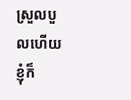ស្រួលបួលហើយ ខ្ញុំក៏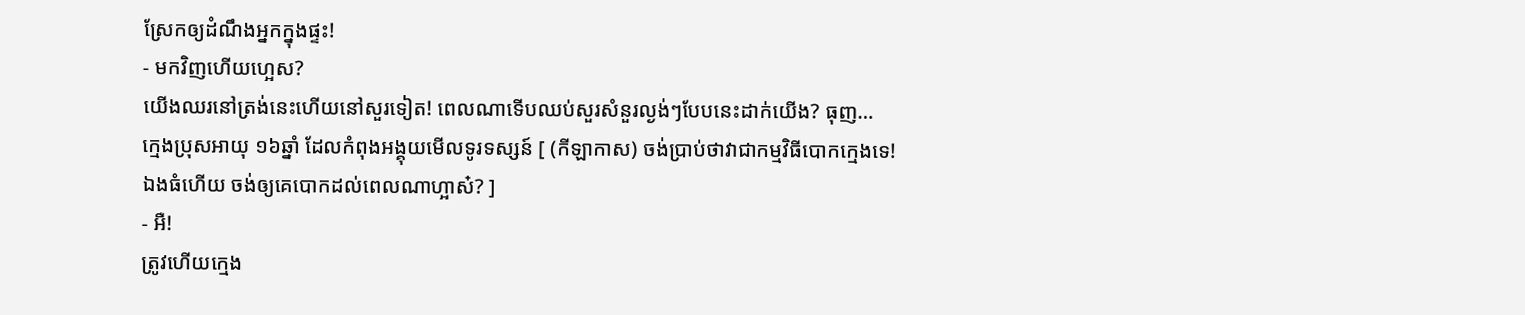ស្រែកឲ្យដំណឹងអ្នកក្នុងផ្ទះ!
- មកវិញហើយហ្អេស?
យើងឈរនៅត្រង់នេះហើយនៅសួរទៀត! ពេលណាទើបឈប់សួរសំនួរល្ងង់ៗបែបនេះដាក់យើង? ធុញ…
ក្មេងប្រុសអាយុ ១៦ឆ្នាំ ដែលកំពុងអង្គុយមើលទូរទស្សន៍ [ (កីឡាកាស) ចង់ប្រាប់ថាវាជាកម្មវិធីបោកក្មេងទេ!
ឯងធំហើយ ចង់ឲ្យគេបោកដល់ពេលណាហ្អាស៎? ]
- អឺ!
ត្រូវហើយក្មេង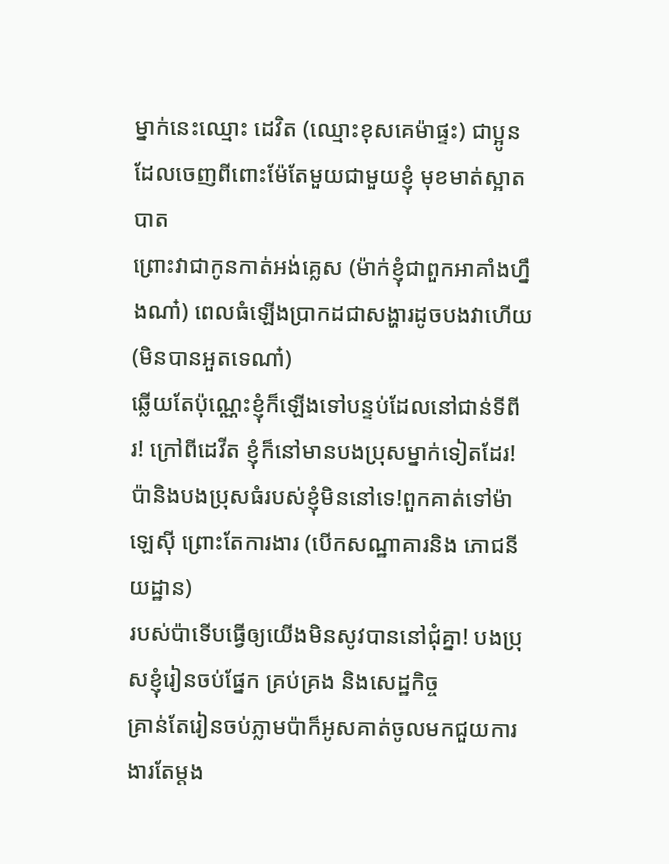ម្នាក់នេះឈ្មោះ ដេវិត (ឈ្មោះខុសគេម៉ាផ្ទះ) ជាប្អូនដែលចេញពីពោះម៉ែតែមួយជាមួយខ្ញុំ មុខមាត់ស្អាតបាត
ព្រោះវាជាកូនកាត់អង់គ្លេស (ម៉ាក់ខ្ញុំជាពួកអាគាំងហ្នឹងណា៎) ពេលធំឡើងប្រាកដជាសង្ហារដូចបងវាហើយ (មិនបានអួតទេណា៎)
ឆ្លើយតែប៉ុណ្ណេះខ្ញុំក៏ឡើងទៅបន្ទប់ដែលនៅជាន់ទីពីរ! ក្រៅពីដេវីត ខ្ញុំក៏នៅមានបងប្រុសម្នាក់ទៀតដែរ!
ប៉ានិងបងប្រុសធំរបស់ខ្ញុំមិននៅទេ!ពួកគាត់ទៅម៉ាឡេស៊ី ព្រោះតែការងារ (បើកសណ្ឋាគារនិង ភោជនីយដ្ឋាន)
របស់ប៉ាទើបធ្វើឲ្យយើងមិនសូវបាននៅជុំគ្នា! បងប្រុសខ្ញុំរៀនចប់ផ្នែក គ្រប់គ្រង និងសេដ្ឋកិច្ច
គ្រាន់តែរៀនចប់ភ្លាមប៉ាក៏អូសគាត់ចូលមកជួយការងារតែម្ដង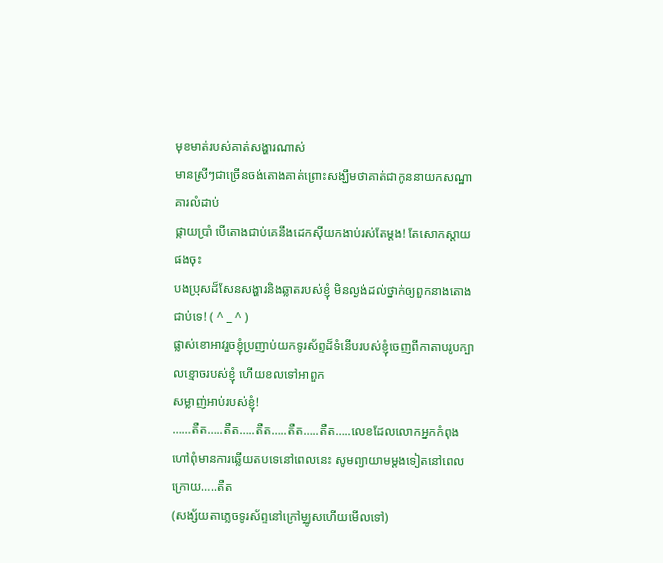មុខមាត់របស់គាត់សង្ហារណាស់
មានស្រីៗជាច្រើនចង់តោងគាត់ព្រោះសង្ឃឹមថាគាត់ជាកូននាយកសណ្ឋាគារលំដាប់
ផ្កាយប្រាំ បើតោងជាប់គេនឹងដេកស៊ីយកងាប់រស់តែម្ដង! តែសោកស្ដាយផងចុះ
បងប្រុសដ៏សែនសង្ហារនិងឆ្លាតរបស់ខ្ញុំ មិនល្ងង់ដល់ថ្នាក់ឲ្យពួកនាងតោងជាប់ទេ! ( ^ _ ^ )
ផ្លាស់ខោអាវរួចខ្ញុំប្រញាប់យកទូរស័ព្ទដ៏ទំនើបរបស់ខ្ញុំចេញពីកាតាបរូបក្បាលខ្មោចរបស់ខ្ញុំ ហើយខលទៅអាពួក
សម្លាញ់អាប់របស់ខ្ញុំ!
……តឺត…..តឺត…..តឺត…..តឺត…..តឺត…..លេខដែលលោកអ្នកកំពុងហៅពុំមានការឆ្លើយតបទេនៅពេលនេះ សូមព្យាយាមម្ដងទៀតនៅពេលក្រោយ…..តឺត
(សង្ស័យតាភ្លេចទូរស័ព្ទនៅក្រៅម្ឈូសហើយមើលទៅ)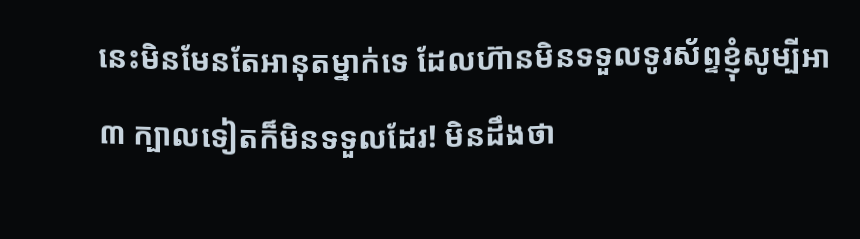នេះមិនមែនតែអានុតម្នាក់ទេ ដែលហ៊ានមិនទទួលទូរស័ព្ទខ្ញុំសូម្បីអា៣ ក្បាលទៀតក៏មិនទទួលដែរ! មិនដឹងថា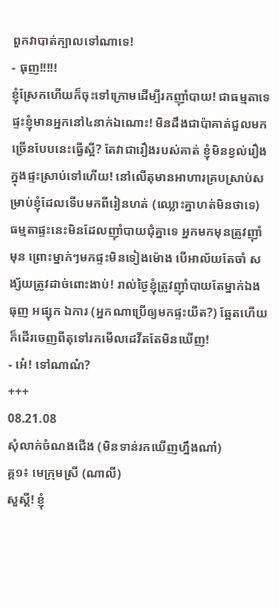ពួកវាបាត់ក្បាលទៅណាទេ!
- ធុញ!!!!!
ខ្ញុំស្រែកហើយក៏ចុះទៅក្រោមដើម្បីរកញ៉ាំបាយ! ជាធម្មតាទេ ផ្ទះខ្ញុំមានអ្នកនៅ៤នាក់ឯណោះ! មិនដឹងជាប៉ាគាត់ជួលមកច្រើនបែបនេះធ្វើស្អី? តែវាជារឿងរបស់គាត់ ខ្ញុំមិនខ្វល់រឿងក្នុងផ្ទះស្រាប់ទៅហើយ! នៅលើតុមានអាហារគ្របស្រាប់សម្រាប់ខ្ញុំដែលទើបមកពីរៀនហត់ (ឈ្លោះគ្នាហត់មិនថាទេ)
ធម្មតាផ្ទះនេះមិនដែលញ៉ាំបាយជុំគ្នាទេ អ្នកមកមុនត្រូវញ៉ាំមុន ព្រោះម្នាក់ៗមកផ្ទះមិនទៀងម៉ោង បើអាល័យតែចាំ សង្ស័យត្រូវដាច់ពោះងាប់! រាល់ថ្ងៃខ្ញុំត្រូវញ៉ាំបាយតែម្នាក់ឯង ធុញ អផ្សុក ឯការ (អ្នកណាប្រើឲ្យមកផ្ទះយឺត?) ឆ្អែតហើយក៏ដើរចេញពីតុទៅរកមើលដេវីតតែមិនឃើញ!
- អេ៎! ទៅណាណ៎?
+++
08.21.08
សុំលាក់ចំណងជើង (មិនទាន់រកឃើញហ្នឹងណា៎)
គ្គ១៖ មេក្រុមស្រី (ណាលី)
សួស្ដី! ខ្ញុំ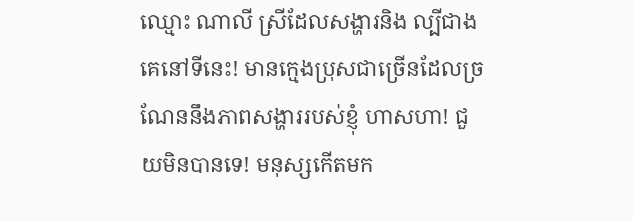ឈ្មោះ ណាលី ស្រីដែលសង្ហារនិង ល្បីជាងគេនៅទីនេះ! មានក្មេងប្រុសជាច្រើនដែលច្រណែននឹងភាពសង្ហាររបស់ខ្ញុំ ហាសហា! ជួយមិនបានទេ! មនុស្សកើតមក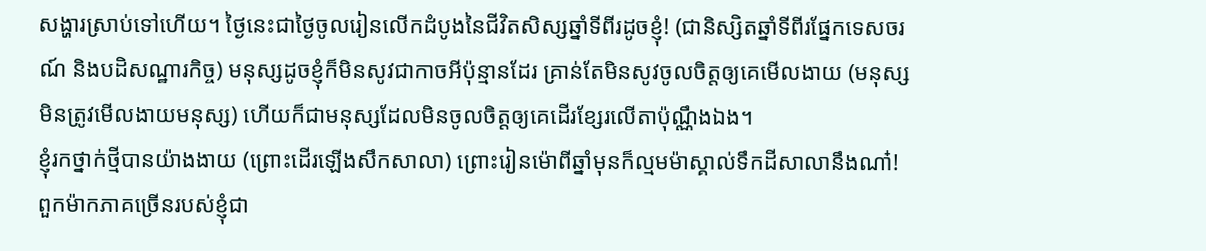សង្ហារស្រាប់ទៅហើយ។ ថ្ងៃនេះជាថ្ងៃចូលរៀនលើកដំបូងនៃជីវិតសិស្សឆ្នាំទីពីរដូចខ្ញុំ! (ជានិស្សិតឆ្នាំទីពីរផ្នែកទេសចរណ៍ និងបដិសណ្ឋារកិច្ច) មនុស្សដូចខ្ញុំក៏មិនសូវជាកាចអីប៉ុន្មានដែរ គ្រាន់តែមិនសូវចូលចិត្តឲ្យគេមើលងាយ (មនុស្សមិនត្រូវមើលងាយមនុស្ស) ហើយក៏ជាមនុស្សដែលមិនចូលចិត្តឲ្យគេដើរខ្សែរលើតាប៉ុណ្ណឹងឯង។
ខ្ញុំរកថ្នាក់ថ្មីបានយ៉ាងងាយ (ព្រោះដើរឡើងសឹកសាលា) ព្រោះរៀនម៉ោពីឆ្នាំមុនក៏ល្មមម៉ាស្គាល់ទឹកដីសាលានឹងណា៎! ពួកម៉ាកភាគច្រើនរបស់ខ្ញុំជា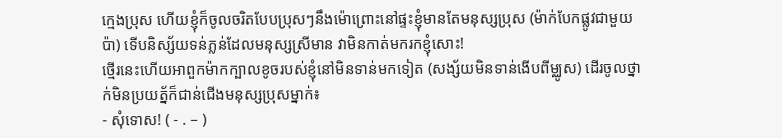ក្មេងប្រុស ហើយខ្ញុំក៏ចូលចរិតបែបប្រុសៗនឹងម៉ោព្រោះនៅផ្ទះខ្ញុំមានតែមនុស្សប្រុស (ម៉ាក់បែកផ្លូវជាមួយប៉ា) ទើបនិស្ស័យទន់ភ្លន់ដែលមនុស្សស្រីមាន វាមិនកាត់មករកខ្ញុំសោះ!
ថ្មើរនេះហើយអាពួកម៉ាកក្បាលខូចរបស់ខ្ញុំនៅមិនទាន់មកទៀត (សង្ស័យមិនទាន់ងើបពីម្ឈូស) ដើរចូលថ្នាក់មិនប្រយត្ន័ក៏ជាន់ជើងមនុស្សប្រុសម្នាក់៖
- សុំទោស! ( - . – )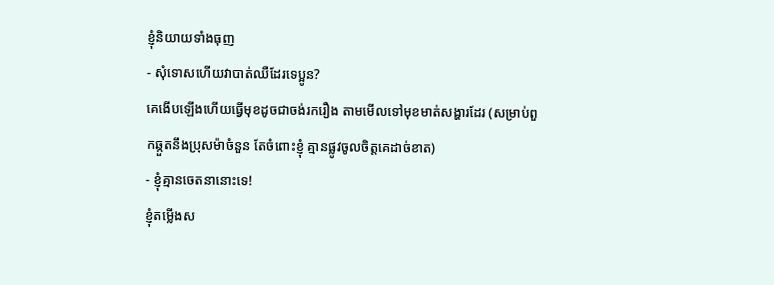ខ្ញុំនិយាយទាំងធុញ
- សុំទោសហើយវាបាត់ឈឺដែរទេប្អូន?
គេងើបឡើងហើយធ្វើមុខដូចជាចង់រករឿង តាមមើលទៅមុខមាត់សង្ហារដែរ (សម្រាប់ពួកឆ្កួតនឹងប្រុសម៉ាចំនួន តែចំពោះខ្ញុំ គ្មានផ្លូវចូលចិត្តគេដាច់ខាត)
- ខ្ញុំគ្មានចេតនានោះទេ!
ខ្ញុំតម្លើងស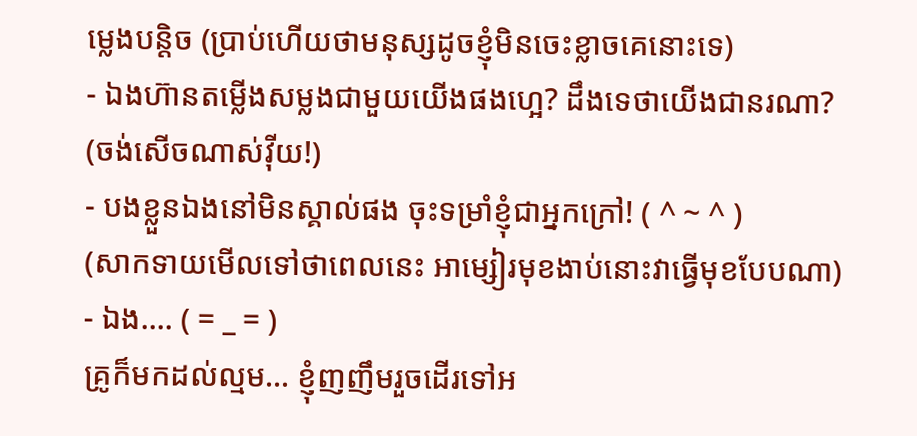ម្លេងបន្តិច (ប្រាប់ហើយថាមនុស្សដូចខ្ញុំមិនចេះខ្លាចគេនោះទេ)
- ឯងហ៊ានតម្លើងសម្លងជាមួយយើងផងហ្អេ? ដឹងទេថាយើងជានរណា?
(ចង់សើចណាស់វ៉ីយ!)
- បងខ្លួនឯងនៅមិនស្គាល់ផង ចុះទម្រាំខ្ញុំជាអ្នកក្រៅ! ( ^ ~ ^ )
(សាកទាយមើលទៅថាពេលនេះ អាម្សៀរមុខងាប់នោះវាធ្វើមុខបែបណា)
- ឯង…. ( = _ = )
គ្រូក៏មកដល់ល្មម… ខ្ញុំញញឹមរួចដើរទៅអ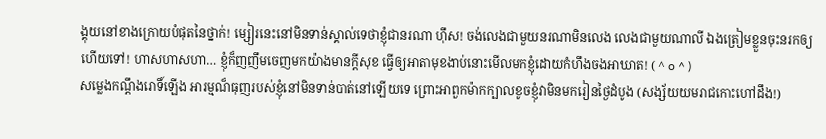ង្គុយនៅខាងក្រោយបំផុតនៃថ្នាក់! ម្សៀរនេះនៅមិនទាន់ស្គាល់ទេថាខ្ញុំជានរណា ហ៊ឹស! ចង់លេងជាមួយនរណាមិនលេង លេងជាមួយណាលី ឯងត្រៀមខ្លួនចុះនរកឲ្យហើយទៅ! ហាសហាសហា… ខ្ញុំក៏ញញឹមចេញមកយ៉ាងមានក្ដីសុខ ធ្វើឲ្យអាតាមុខងាប់នោះមើលមកខ្ញុំដោយកំហឹងចងអាឃាត! ( ^ o ^ )
សម្លេងកណ្ដឹងរោទិ៍ឡើង អារម្មណ៏ធុញរបស់ខ្ញុំនៅមិនទាន់បាត់នៅឡើយទេ ព្រោះអាពួកម៉ាកក្បាលខូចខ្ញុំវាមិនមករៀនថ្ងៃដំបូង (សង្ស័យយមរាជកោះហៅដឹង!)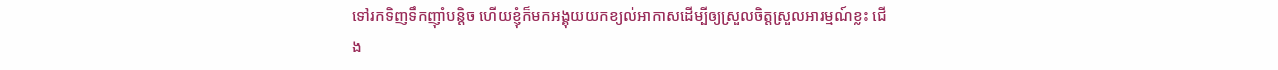ទៅរកទិញទឹកញ៉ាំបន្តិច ហើយខ្ញុំក៏មកអង្គុយយកខ្យល់អាកាសដើម្បីឲ្យស្រួលចិត្តស្រួលអារម្មណ៍ខ្លះ ជើង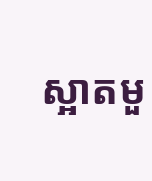ស្អាតមួ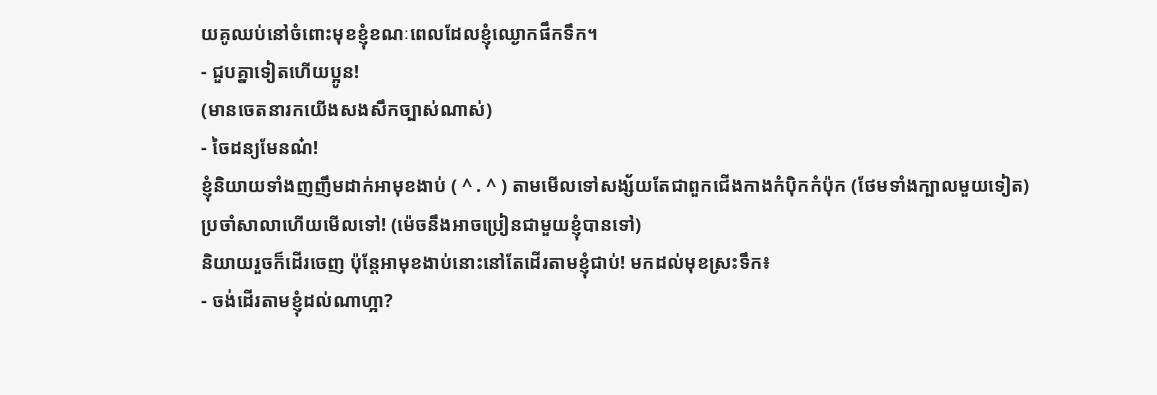យគូឈប់នៅចំពោះមុខខ្ញុំខណៈពេលដែលខ្ញុំឈ្ងោកផឹកទឹក។
- ជួបគ្នាទៀតហើយប្អូន!
(មានចេតនារកយើងសងសឹកច្បាស់ណាស់)
- ចៃដន្យមែនណ៎!
ខ្ញុំនិយាយទាំងញញឹមដាក់អាមុខងាប់ ( ^ . ^ ) តាមមើលទៅសង្ស័យតែជាពួកជើងកាងកំប៉ិកកំប៉ុក (ថែមទាំងក្បាលមួយទៀត)
ប្រចាំសាលាហើយមើលទៅ! (ម៉េចនឹងអាចប្រៀនជាមួយខ្ញុំបានទៅ)
និយាយរួចក៏ដើរចេញ ប៉ុន្តែអាមុខងាប់នោះនៅតែដើរតាមខ្ញុំជាប់! មកដល់មុខស្រះទឹក៖
- ចង់ដើរតាមខ្ញុំដល់ណាហ្អា?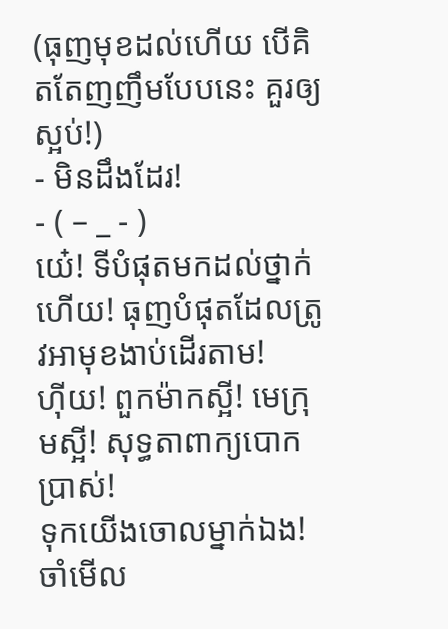(ធុញមុខដល់ហើយ បើគិតតែញញឹមបែបនេះ គួរឲ្យស្អប់!)
- មិនដឹងដែរ!
- ( – _ - )
យេ៎! ទីបំផុតមកដល់ថ្នាក់ហើយ! ធុញបំផុតដែលត្រូវអាមុខងាប់ដើរតាម!
ហ៊ីយ! ពួកម៉ាកស្អី! មេក្រុមស្អី! សុទ្ធតាពាក្យបោកប្រាស់!
ទុកយើងចោលម្នាក់ឯង! ចាំមើល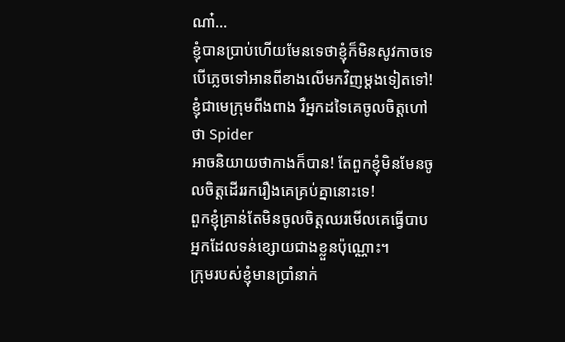ណា៎…
ខ្ញុំបានប្រាប់ហើយមែនទេថាខ្ញុំក៏មិនសូវកាចទេ
បើភ្លេចទៅអានពីខាងលើមកវិញម្ដងទៀតទៅ! ខ្ញុំជាមេក្រុមពីងពាង រឺអ្នកដទៃគេចូលចិត្តហៅថា Spider
អាចនិយាយថាកាងក៏បាន! តែពួកខ្ញុំមិនមែនចូលចិត្តដើររករឿងគេគ្រប់គ្នានោះទេ!
ពួកខ្ញុំគ្រាន់តែមិនចូលចិត្តឈរមើលគេធ្វើបាបអ្នកដែលទន់ខ្សោយជាងខ្លួនប៉ុណ្ណោះ។
ក្រុមរបស់ខ្ញុំមានប្រាំនាក់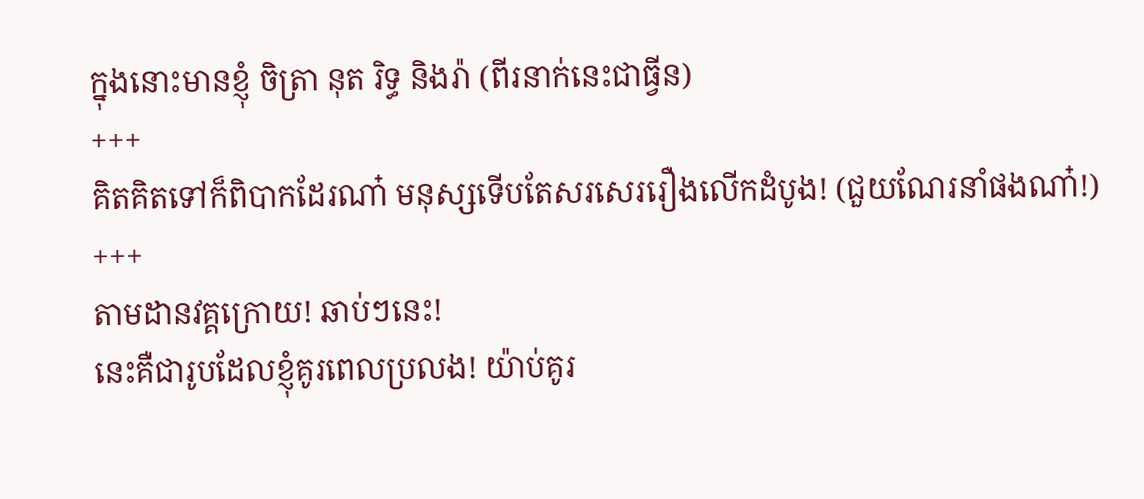ក្នុងនោះមានខ្ញុំ ចិត្រា នុត រិទ្ធ និងរ៉ា (ពីរនាក់នេះជាធ្វីន)
+++
គិតគិតទៅក៏ពិបាកដែរណា៎ មនុស្សទើបតែសរសេររឿងលើកដំបូង! (ជួយណែរនាំផងណា៎!)
+++
តាមដានវគ្គក្រោយ! ឆាប់ៗនេះ!
នេះគឺជារូបដែលខ្ញុំគូរពេលប្រលង! យ៉ាប់គូរ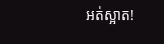អត់ស្អាត!